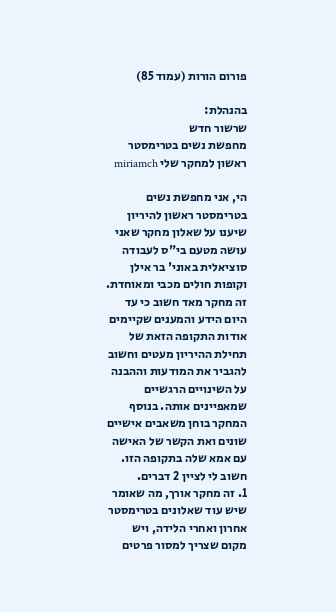פורום הורות (עמוד 85)

בהנהלת:
שרשור חדש
מחפשת נשים בטרימסטר ראשון למחקר שלי miriamch

הי, אני מחפשת נשים בטרימסטר ראשון להיריון שיענו על שאלון מחקר שאני עושה מטעם בי"ס לעבודה סוציאלית באוני' בר אילן וקופות חולים מכבי ומאוחדת. זה מחקר מאד חשוב כי עד היום הידע והמענים שקיימים אודות התקופה הזאת של תחילת ההיריון מעטים וחשוב להגביר את המודעות וההבנה על השינויים הרגשיים שמאפיינים אותה. בנוסף המחקר בוחן משאבים אישיים שונים ואת הקשר של האישה עם אמא שלה בתקופה הזו.
חשוב לי לציין 2 דברים.
1. זה מחקר אורך, מה שאומר שיש עוד שאלונים בטרימסטר אחרון ואחרי הלידה, ויש מקום שצריך למסור פרטים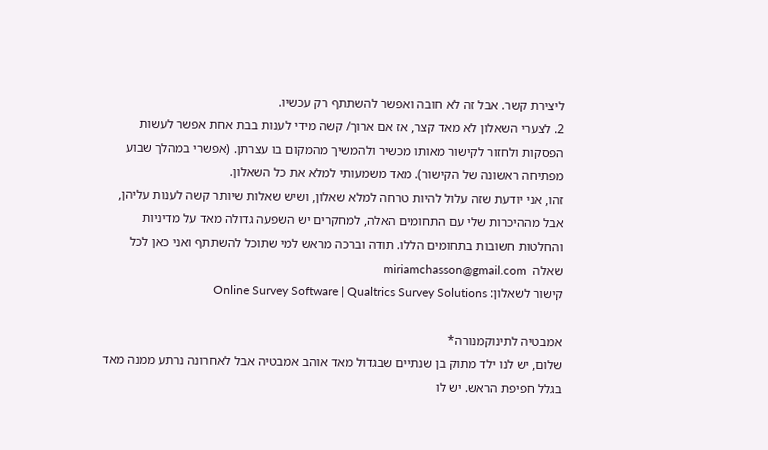ליצירת קשר. אבל זה לא חובה ואפשר להשתתף רק עכשיו.
2. לצערי השאלון לא מאד קצר, אז אם ארוך/ קשה מידי לענות בבת אחת אפשר לעשות הפסקות ולחזור לקישור מאותו מכשיר ולהמשיך מהמקום בו עצרתן. (אפשרי במהלך שבוע מפתיחה ראשונה של הקישור). מאד משמעותי למלא את כל השאלון.
זהו, אני יודעת שזה עלול להיות טרחה למלא שאלון, ושיש שאלות שיותר קשה לענות עליהן, אבל מההיכרות שלי עם התחומים האלה, למחקרים יש השפעה גדולה מאד על מדיניות והחלטות חשובות בתחומים הללו. תודה וברכה מראש למי שתוכל להשתתף ואני כאן לכל שאלה  miriamchasson@gmail.com
קישור לשאלון: Online Survey Software | Qualtrics Survey Solutions

אמבטיה לתינוקמנורה*
שלום, יש לנו ילד מתוק בן שנתיים שבגדול מאד אוהב אמבטיה אבל לאחרונה נרתע ממנה מאד בגלל חפיפת הראש. יש לו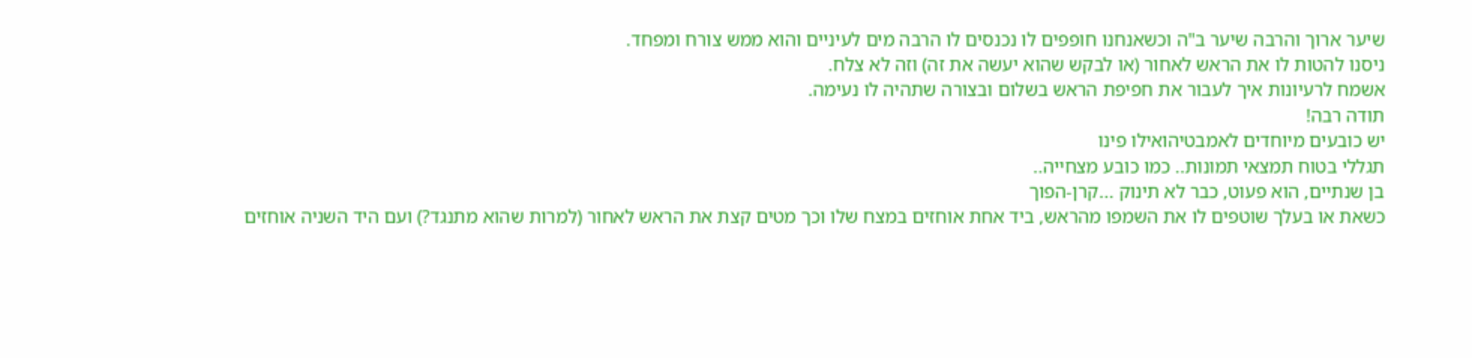שיער ארוך והרבה שיער ב"ה וכשאנחנו חופפים לו נכנסים לו הרבה מים לעיניים והוא ממש צורח ומפחד.
ניסנו להטות לו את הראש לאחור (או לבקש שהוא יעשה את זה) וזה לא צלח.
אשמח לרעיונות איך לעבור את חפיפת הראש בשלום ובצורה שתהיה לו נעימה.
תודה רבה!
יש כובעים מיוחדים לאמבטיהואילו פינו
תגללי בטוח תמצאי תמונות.. כמו כובע מצחייה..
בן שנתיים, הוא פעוט, כבר לא תינוק ...קרן-הפוך
כשאת או בעלך שוטפים לו את השמפו מהראש, ביד אחת אוחזים במצח שלו וכך מטים קצת את הראש לאחור (למרות שהוא מתנגד?) ועם היד השניה אוחזים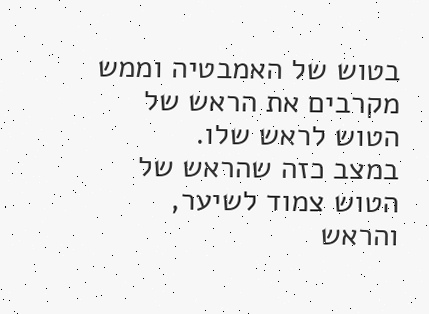בטוש של האמבטיה וממש מקרבים את הראש של הטוש לראש שלו.
במצב כזה שהראש של הטוש צמוד לשיער, והראש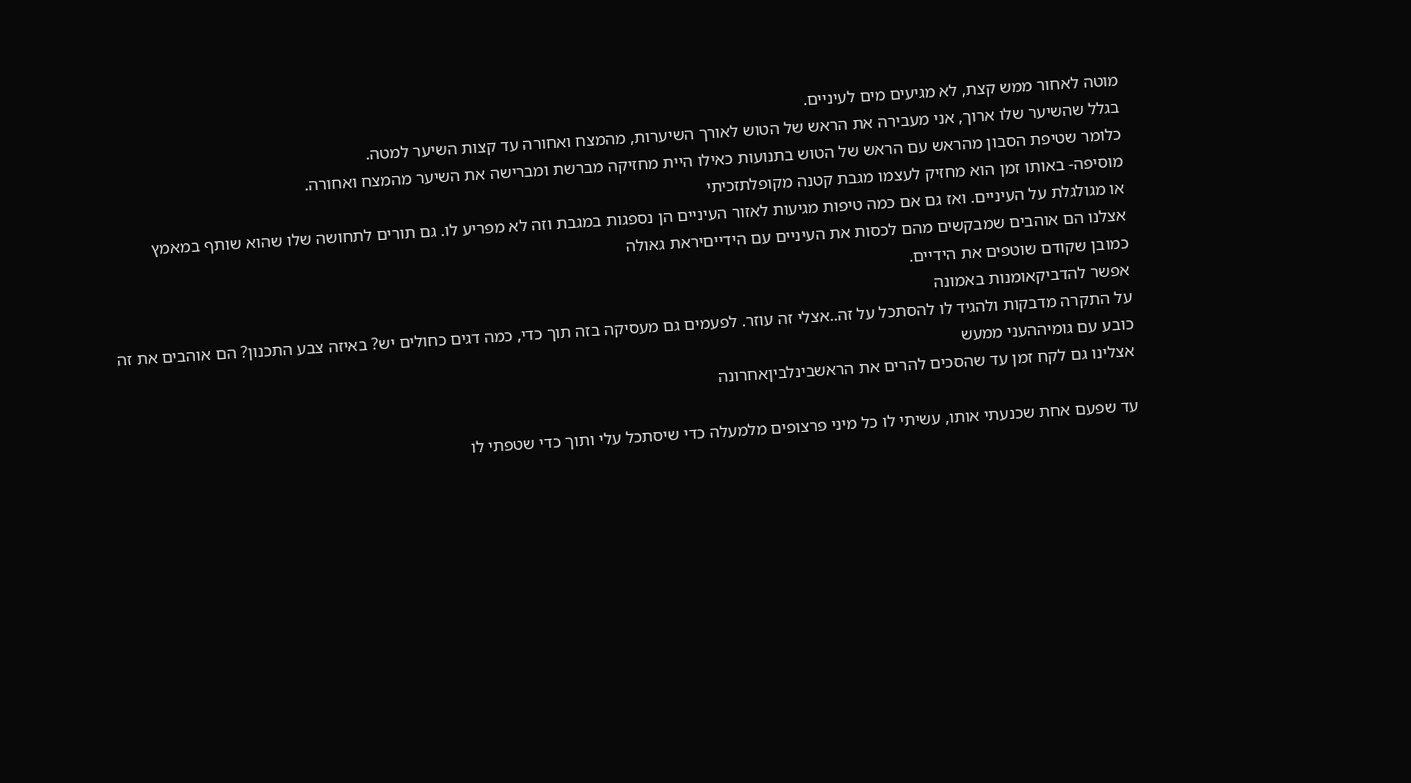מוטה לאחור ממש קצת, לא מגיעים מים לעיניים.
בגלל שהשיער שלו ארוך, אני מעבירה את הראש של הטוש לאורך השיערות, מהמצח ואחורה עד קצות השיער למטה.
כלומר שטיפת הסבון מהראש עם הראש של הטוש בתנועות כאילו היית מחזיקה מברשת ומברישה את השיער מהמצח ואחורה.
מוסיפה- באותו זמן הוא מחזיק לעצמו מגבת קטנה מקופלתזכיתי
או מגולגלת על העיניים. ואז גם אם כמה טיפות מגיעות לאזור העיניים הן נספגות במגבת וזה לא מפריע לו. גם תורים לתחושה שלו שהוא שותף במאמץ
אצלנו הם אוהבים שמבקשים מהם לכסות את העיניים עם הידייםיראת גאולה
כמובן שקודם שוטפים את הידיים.
אפשר להדביקאומנות באמונה
על התקרה מדבקות ולהגיד לו להסתכל על זה..אצלי זה עוזר. לפעמים גם מעסיקה בזה תוך כדי, כמה דגים כחולים יש? באיזה צבע התכנון? הם אוהבים את זה
כובע עם גומיההעני ממעש
אצלינו גם לקח זמן עד שהסכים להרים את הראשבינלביןאחרונה

עד שפעם אחת שכנעתי אותו, עשיתי לו כל מיני פרצופים מלמעלה כדי שיסתכל עלי ותוך כדי שטפתי לו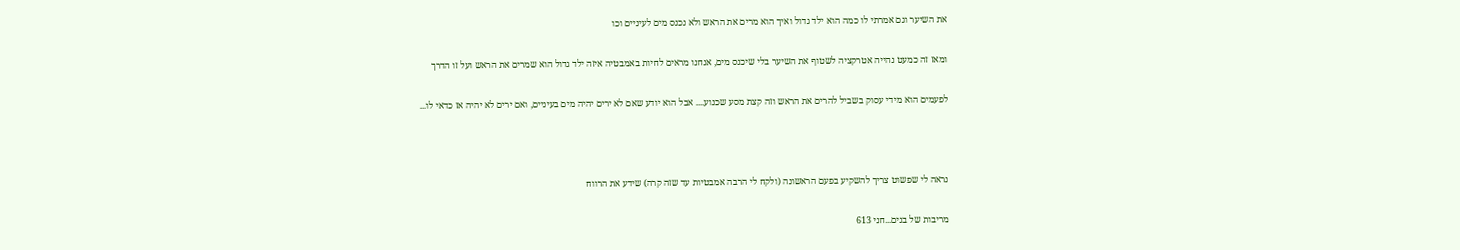את השיער וגם אמרתי לו כמה הוא ילד גדול ואיך הוא מרים את הראש ולא נכנס מים לעיניים וכו

ומאז זה כמעט נהייה אטרקציה לשטוף את השיער בלי שיכנס מים, אנחנו מראים לחיות באמבטיה איזה ילד גדול הוא שמרים את הראש ועל זו הדרך

לפעמים הוא מידי עסוק בשביל להרים את הראש וזה קצת מסע שכנוע.... אבל הוא יודע שאם לא ירים יהיה מים בעיניים, ואם ירים לא יהיה אז כדאי לו...



נראה לי שפשוט צריך להשקיע בפעם הראשונה (ולקח לי הרבה אמבטיות עד שזה קרה) שידע את הרווח

מריבות של בנים...חני 613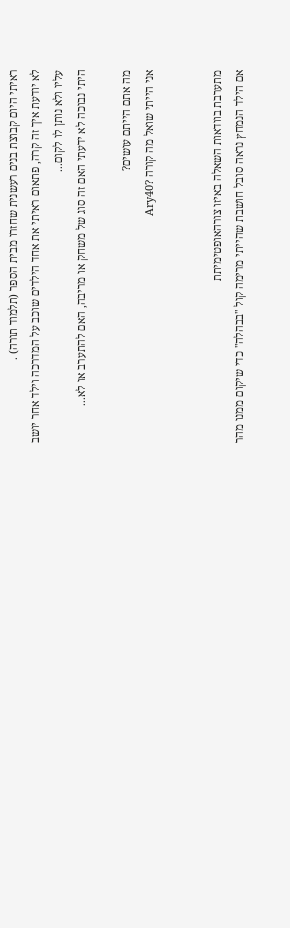ראיתי היום קבוצת בנים רעשנית שחזרו מבית הספר (תלמוד תורה) .
לא יודעת איך זה קרה, פתאום ראיתי את אחד הילדים שוכב על המדרכה וילד אחר יושב עליו ולא נותן לו לקום...
היתי נבוכה לא ידעתי האם זה סוג של משחק או מריבה, האם להתערב או לא...

מה אתם הייתם עושים?
אני הייתי שואל מה קורה ?Ary40


מתערבת בוודאות השאלה באיזו צורהאופטימיתת
אם הילד הנמחץ נראה סובל חושבת שהייתי מרימה קול "בבהלה" כדי שיקום ממנו מהר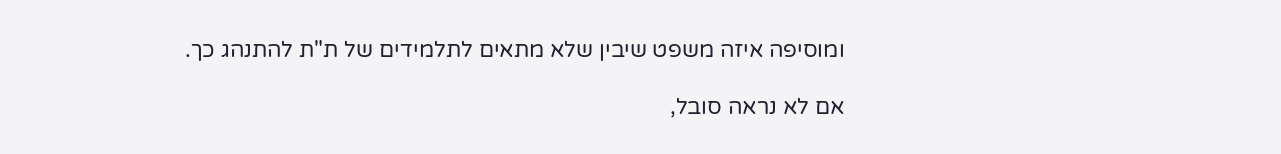ומוסיפה איזה משפט שיבין שלא מתאים לתלמידים של ת"ת להתנהג כך.

אם לא נראה סובל,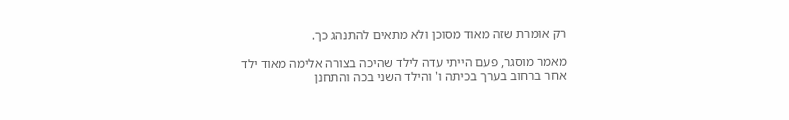רק אומרת שזה מאוד מסוכן ולא מתאים להתנהג כך.

מאמר מוסגר, פעם הייתי עדה לילד שהיכה בצורה אלימה מאוד ילד אחר ברחוב בערך בכיתה ו' והילד השני בכה והתחנן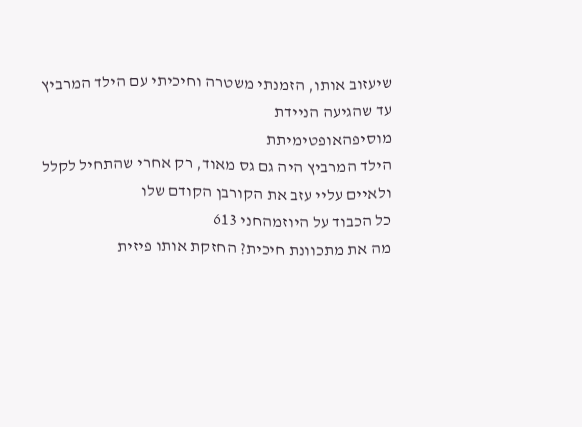שיעזוב אותו, הזמנתי משטרה וחיכיתי עם הילד המרביץ עד שהגיעה הניידת
מוסיפהאופטימיתת
הילד המרביץ היה גם גס מאוד, רק אחרי שהתחיל לקלל ולאיים עליי עזב את הקורבן הקודם שלו
כל הכבוד על היוזמהחני 613
מה את מתכוונת חיכית? החזקת אותו פיזית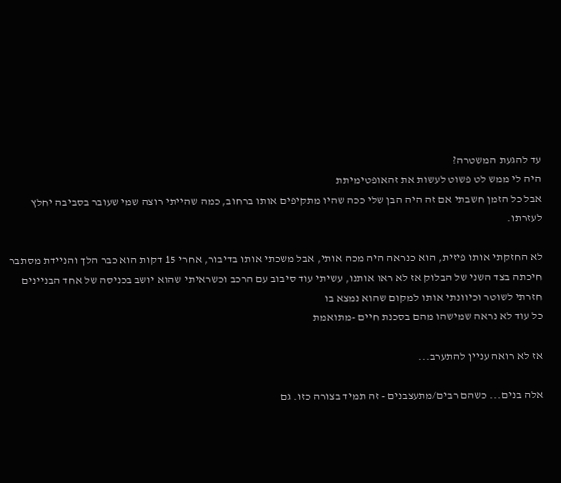עד להגעת המשטרה?
היה לי ממש לט פשוט לעשות את זהאופטימיתת
אבל כל הזמן חשבתי אם זה היה הבן שלי ככה שהיו מתקיפים אותו ברחוב, כמה שהייתי רוצה שמי שעובר בסביבה יחלץ לעזרתו.

לא החזקתי אותו פיזית, הוא כנראה היה מכה אותי, אבל משכתי אותו בדיבור, אחרי 15 דקות הוא כבר הלך והניידת מסתבר חיכתה בצד השני של הבלוק אז לא ראו אותנו, עשיתי עוד סיבוב עם הרכב וכשראיתי שהוא יושב בכניסה של אחד הבניינים חזרתי לשוטר וכיוונתי אותו למקום שהוא נמצא בו
כל עוד לא נראה שמישהו מהם בסכנת חיים -מתואמת

אז לא רואה עניין להתערב...

אלה בנים... כשהם רבים/מתעצבנים - זה תמיד בצורה כזו. גם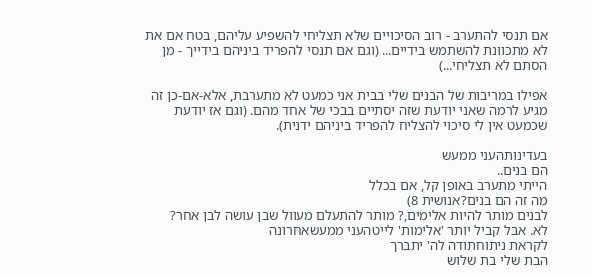אם תנסי להתערב - רוב הסיכויים שלא תצליחי להשפיע עליהם, בטח אם את לא מתכוונת להשתמש בידיים... (וגם אם תנסי להפריד ביניהם בידייך - מן הסתם לא תצליחי...)

אפילו במריבות של הבנים שלי בבית אני כמעט לא מתערבת, אלא-אם-כן זה מגיע לרמה שאני יודעת שזה יסתיים בבכי של אחד מהם. (וגם אז יודעת שכמעט אין לי סיכוי להצליח להפריד ביניהם ידנית).

בעדינותהעני ממעש
הם בנים..
הייתי מתערב באופן קל, אם בכלל
מה זה הם בנים?אנושית 8)
לבנים מותר להיות אלימים,? מותר להתעלם מעוול שבן עושה לבן אחר?
לא. אבל קביל יותר 'אלימות' לייטהעני ממעשאחרונה
לקראת ניתוחתודה לה' יתברך
הבת שלי בת שלוש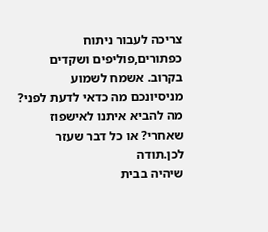צריכה לעבור ניתוח כפתורים,פוליפים ושקדים בקרוב. אשמח לשמוע מניסיונכם מה כדאי לדעת לפני? מה להביא איתנו לאישפוז שאחרי? או כל דבר שעזר לכן.תודה
שיהיה בבית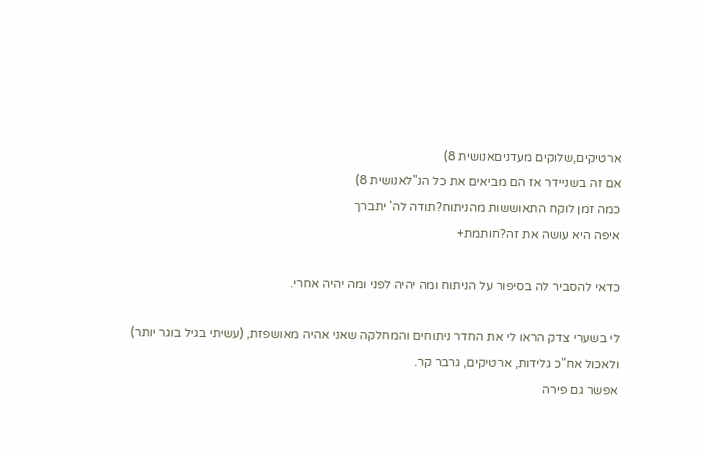ארטיקים,שלוקים מעדניםאנושית 8)
אם זה בשניידר אז הם מביאים את כל הנ"לאנושית 8)
כמה זמן לוקח התאוששות מהניתוח?תודה לה' יתברך
איפה היא עושה את זה?חותמת+

כדאי להסביר לה בסיפור על הניתוח ומה יהיה לפני ומה יהיה אחרי.

לי בשערי צדק הראו לי את החדר ניתוחים והמחלקה שאני אהיה מאושפזת, (עשיתי בגיל בוגר יותר)
ולאכול אח"כ גלידות, ארטיקים, גרבר קר.
אפשר גם פירה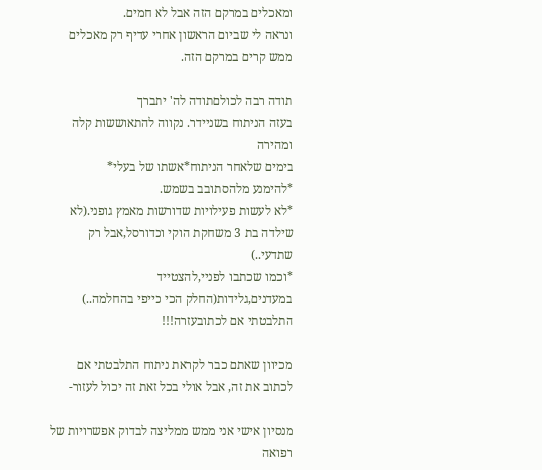ומאכלים במרקם הזה אבל לא חמים.
ונראה לי שביום הראשון אחרי עדיף רק מאכלים ממש קרים במרקם הזה.

תודה רבה לכולםתודה לה' יתברך
בעזה הניתוח בשניידר. נקווה להתאוששות קלה ומהירה
בימים שלאחר הניתוח*אשתו של בעלי*
*להימנע מלהסתובב בשמש.
*לא לעשות פעילויות שדורשות מאמץ גופני.(לא שילדה בת 3 משחקת הוקי וכדורסל,אבל רק שתדעי..)
*וכמו שכתבו לפניי,להצטייד במעדנים,גלידות(החלק הכי כייפי בהחלמה..)
התלבטתי אם לכתובעזרה!!!

מכיוון שאתם כבר לקראת ניתוח התלבטתי אם לכתוב את זה, אבל אולי בכל זאת זה יכול לעזור-

מנסיון אישי אני ממש ממליצה לבדוק אפשרויות של רפואה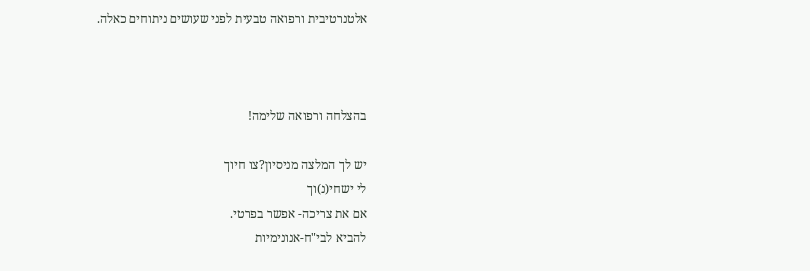אלטנרטיבית ורפואה טבעית לפני שעושים ניתוחים כאלה.



בהצלחה ורפואה שלימה!

יש לך המלצה מניסיון?צו חיוך
לי ישחי(נ)וך
אם את צריכה- אפשר בפרטי.
להביא לבי"ח-אנונימיות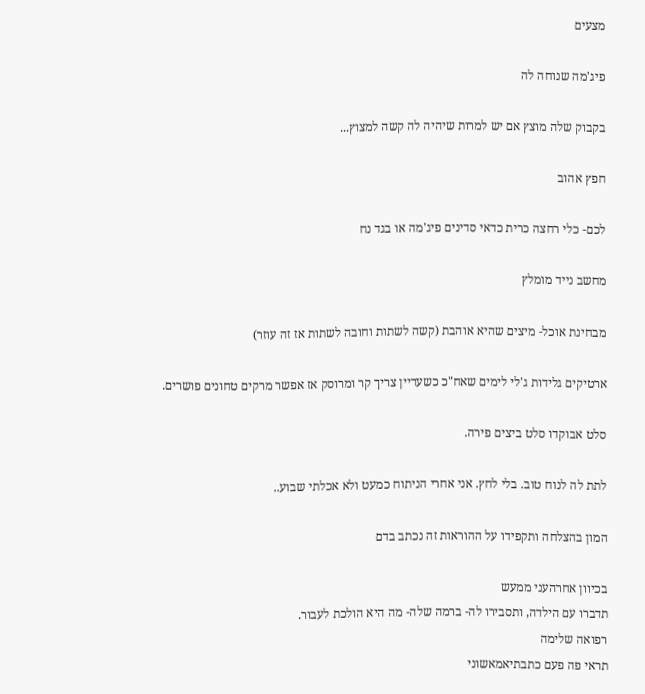מצעים

פיג'מה שנוחה לה

בקבוק שלה מוצץ אם יש למרות שיהיה לה קשה למצוץ...

חפץ אהוב

לכם- כלי רחצה כרית כדאי סדינים פיג'מה או בגד נח

מחשב נייד מומלץ

מבחינת אוכל- מיצים שהיא אוהבת (קשה לשתות וחובה לשתות אז זה עוזר)

ארטיקים גלידות ג'לי לימים שאח"כ כשעדיין צריך קר ומרוסק אז אפשר מרקים טחונים פושרים.

סלט אבוקדו סלט ביצים פירה.

לתת לה לנוח טוב. בלי לחץ. אני אחרי הניתוח כמעט ולא אכלתי שבוע..

המון בהצלחה ותקפידו על ההוראות זה נכתב בדם

בכיוון אחרהעני ממעש
תדברו עם הילדה, ותסבירו לה- ברמה שלה- מה היא הולכת לעבור.
רפואה שלימה
תראי פה פעם כתבתיאמאשוני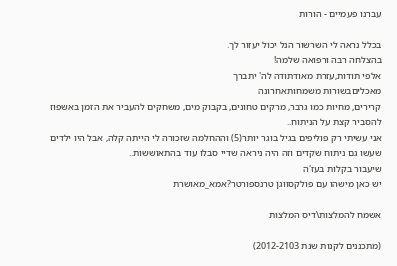עברנו פעמיים - הורות

בכלל נראה לי השרשור הנל יכול יעזור לך.
בהצלחה רבה ורפואה שלמה!
אלפי תודות,עזרת מאודתודה לה' יתברך
מאכליםבשורות משמחותאחרונה
קרירים, מחיות כמו גרבר, מרקים טחונים, בקבוק מים, משחקים להעביר את הזמן באשפוז
להסביר קצת על הניתוח..
אני עשיתי רק פוליפים בגיל בוגר יותר(5) וההחלמה שזכורה לי הייתה קלה, אבל היו ילדים שעשו גם ניתוח שקדים וזה היה ניראה שדיי סבלו עוד בהתאוששות..
שיעבור בקלות בעז'ה
יש כאן מישהו עם פולקסווגן טרנספורטר?אמא_מאושרת

אשמח להמלצות\דיס המלצות

(מתכננים לקנות שנת 2012-2103)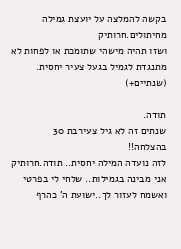בקשה להמלצה על יועצת גמילה מחיתולים.חרותיק
ושזו תהיה מישהי שתומכת או לפחות לא מתנגדת לגמיל בגעל צעיר יחסית. (שנתיים+)

תודה.
שנתים זה לא גיל צעירבת 30
בהצלחה!!
לזה נועדה המילה יחסית.. תודה.חרותיק
אני מבינה בגמילות.. שלחי לי בפרטי ואשמח לעזור לך..ישועת ה' כהרף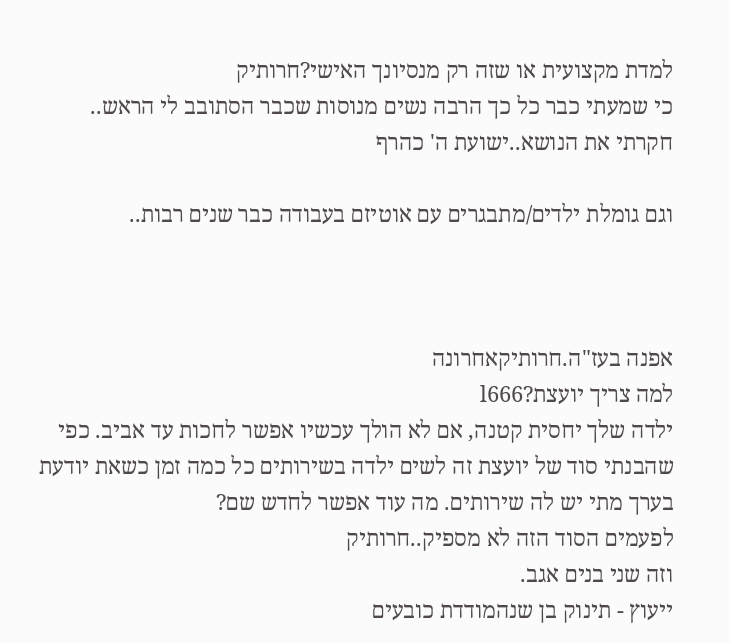למדת מקצועית או שזה רק מנסיונך האישי?חרותיק
כי שמעתי כבר כל כך הרבה נשים מנוסות שכבר הסתובב לי הראש..
חקרתי את הנושא..ישועת ה' כהרף

וגם גומלת ילדים/מתבגרים עם אוטיזם בעבודה כבר שנים רבות..



אפנה בעז"ה.חרותיקאחרונה
למה צריך יועצת?l666
ילדה שלך יחסית קטנה, אם לא הולך עכשיו אפשר לחכות עד אביב. כפי שהבנתי סוד של יועצת זה לשים ילדה בשירותים כל כמה זמן כשאת יודעת בערך מתי יש לה שירותים. מה עוד אפשר לחדש שם?
לפעמים הסוד הזה לא מספיק..חרותיק
וזה שני בנים אגב.
ייעוץ - תינוק בן שנהמודדת כובעים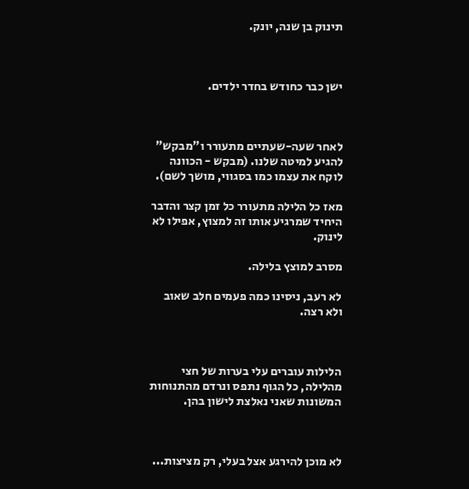תינוק בן שנה, יונק.



ישן כבר כחודש בחדר ילדים.



לאחר שעה-שעתיים מתעורר ו"מבקש" להגיע למיטה שלנו. (מבקש - הכוונה לוקח את עצמו כמו בסגווי, מושך לשם).

מאז כל הלילה מתעורר כל זמן קצר והדבר היחיד שמרגיע אותו זה למצוץ, אפילו לא לינוק.

מסרב למוצץ בלילה.

לא רעב, ניסינו כמה פעמים חלב שאוב ולא רצה.



הלילות עוברים עלי בערות של חצי מהלילה, כל הגוף נתפס ונרדם מהתנוחות המשונות שאני נאלצת לישון בהן.



לא מוכן להירגע אצל בעלי, רק מציצות...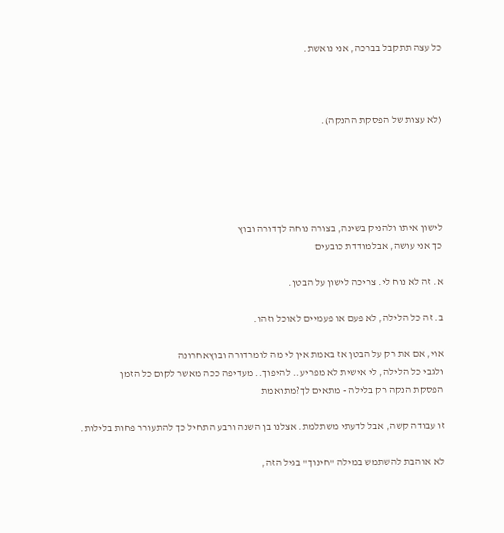כל עצה תתקבל בברכה, אני נואשת.



(לא עצות של הפסקת ההנקה).





לישון איתו ולהניק בשינה, בצורה נוחה לךדורה ובוץ
כך אני עושה, אבלמודדת כובעים

א. זה לא נוח לי. צריכה לישון על הבטן.

ב. זה כל הלילה, לא פעם או פעמיים לאוכל וזהו.

אוי, אם את רק על הבטן אז באמת אין לי מה לומרדורה ובוץאחרונה
ולגבי כל הלילה, לי אישית לא מפריע.. להיפוך.. מעדיפה ככה מאשר לקום כל הזמן
הפסקת הנקה רק בלילה - מתאים לך?מתואמת

זו עבודה קשה, אבל לדעתי משתלמת. אצלנו בן השנה ורבע התחיל כך להתעורר פחות בלילות.

לא אוהבת להשתמש במילה "חינוך" בגיל הזה,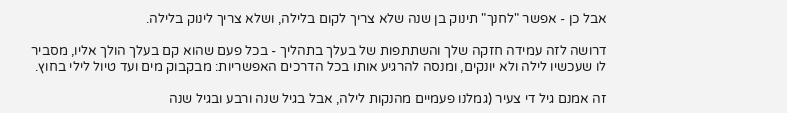אבל כן - אפשר "לחנך" תינוק בן שנה שלא צריך לקום בלילה, ושלא צריך לינוק בלילה.

דרושה לזה עמידה חזקה שלך והשתתפות של בעלך בתהליך - בכל פעם שהוא קם בעלך הולך אליו, מסביר לו שעכשיו לילה ולא יונקים, ומנסה להרגיע אותו בכל הדרכים האפשריות: מבקבוק מים ועד טיול לילי בחוץ.

זה אמנם גיל די צעיר (גמלנו פעמיים מהנקות לילה, אבל בגיל שנה ורבע ובגיל שנה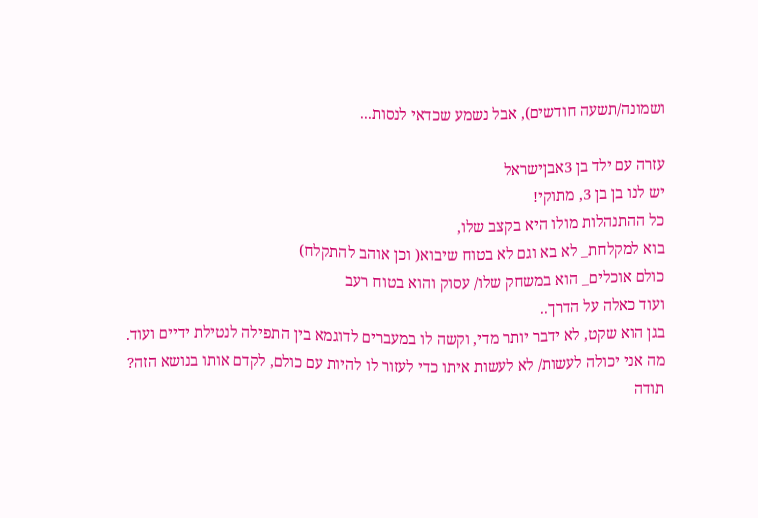ושמונה/תשעה חודשים), אבל נשמע שכדאי לנסות...

עזרה עם ילד בן 3אבןישראל
יש לנו בן בן 3, מתוקי!
כל ההתנהלות מולו היא בקצב שלו,
בוא למקלחת_ לא בא וגם לא בטוח שיבוא( וכן אוהב להתקלח)
כולם אוכלים_ הוא במשחק שלו/ עסוק והוא בטוח רעב
ועוד כאלה על הדרך..
בגן הוא שקט, לא ידבר יותר מדי, וקשה לו במעברים לדוגמא בין התפילה לנטילת ידיים ועוד.
מה אני יכולה לעשות/ לא לעשות איתו כדי לעזור לו להיות עם כולם, לקדם אותו בנושא הזה?
תודה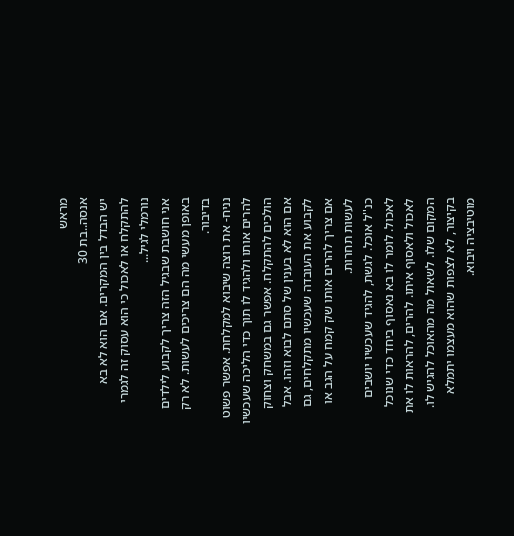מראש
אנסה..בת 30
יש הבדל בין המקרים. אם הוא לא בא להתקלח או לאכול כי הוא עסוק זה לגמרי נורמלי לגיל...
אני חושבת שבגיל הזה צריך לקבוע לילדים באופן מעשי מה הם צריכים לעשות. לא רק בדיבור.
נניח- את רוצה שיבוא למקלחת. אפשר פשוט להרים אותו ולהגיד לו תוך כדי הליכה שעכשיו הולכים להתקלח. אפשר גם במשחק וצחוק אם הוא לא בענין של סתם לבוא וזהו. אבל לקבוע את העובדה שעכשיו מתקלחים, גם אם צריך להרים אותו שק קמח על הגב או לעשות תחרות.
כנ''ל אוכל. לגשת, להגיד שעכשיו יושבים לאכול. לומר לו בא נאסוף ביחד כדי שנוכל לאכול ולאסוף איתו. להרים, להראות לו את המקום שלו. לשאול מה מהאוכל להגיש לו. בקיצור, לא לצפות שהוא מעצמו יתמלא מוטיבציה ויבוא.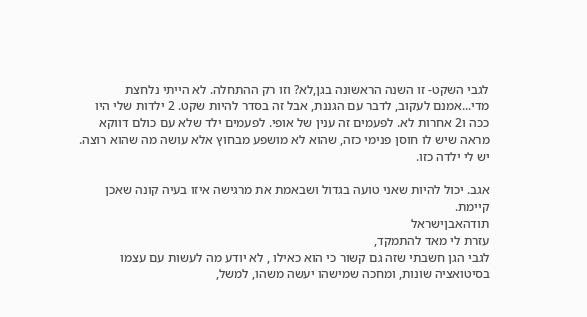לגבי השקט- זו השנה הראשונה בגן,לא? וזו רק ההתחלה. לא הייתי נלחצת מדי...אמנם לעקוב, לדבר עם הגננת, אבל זה בסדר להיות שקט. 2 ילדות שלי היו ככה ו2 אחרות לא. לפעמים זה ענין של אופי. לפעמים ילד שלא עם כולם דווקא מראה שיש לו חוסן פנימי כזה, שהוא לא מושפע מבחוץ אלא עושה מה שהוא רוצה. יש לי ילדה כזו.

אגב. יכול להיות שאני טועה בגדול ושבאמת את מרגישה איזו בעיה קונה שאכן קיימת.
תודהאבןישראל
עזרת לי מאד להתמקד,
לגבי הגן חשבתי שזה גם קשור כי הוא כאילו , לא יודע מה לעשות עם עצמו בסיטואציה שונות, ומחכה שמישהו יעשה משהו, למשל,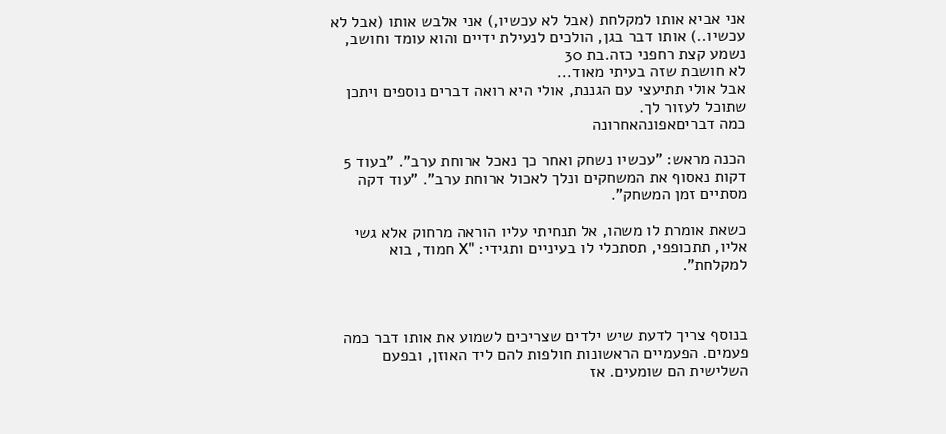אני אביא אותו למקלחת (אבל לא עכשיו,) אני אלבש אותו (אבל לא עכשיו..) אותו דבר בגן, הולכים לנעילת ידיים והוא עומד וחושב,
נשמע קצת רחפני כזה.בת 30
לא חושבת שזה בעיתי מאוד...
אבל אולי תתיעצי עם הגננת, אולי היא רואה דברים נוספים ויתכן שתוכל לעזור לך.
כמה דבריםאפונהאחרונה

הכנה מראש: "עכשיו נשחק ואחר כך נאכל ארוחת ערב". "בעוד 5 דקות נאסוף את המשחקים ונלך לאכול ארוחת ערב". "עוד דקה מסתיים זמן המשחק".

כשאת אומרת לו משהו, אל תנחיתי עליו הוראה מרחוק אלא גשי אליו, תתכופפי, תסתכלי לו בעיניים ותגידי: "X חמוד, בוא למקלחת".



בנוסף צריך לדעת שיש ילדים שצריכים לשמוע את אותו דבר כמה פעמים. הפעמיים הראשונות חולפות להם ליד האוזן, ובפעם השלישית הם שומעים. אז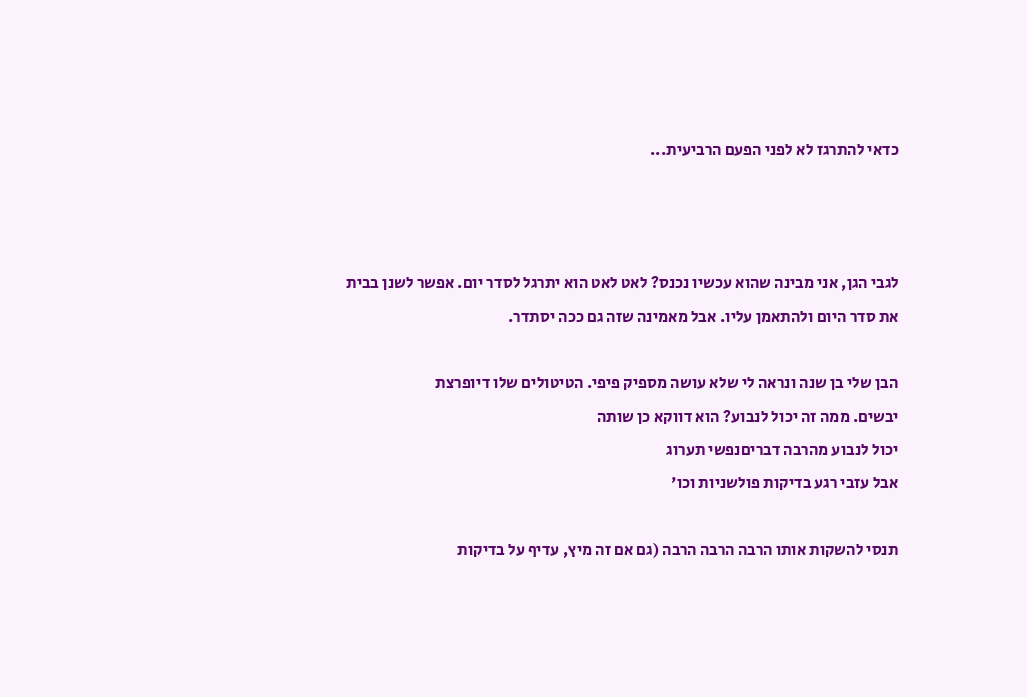כדאי להתרגז לא לפני הפעם הרביעית...



לגבי הגן, אני מבינה שהוא עכשיו נכנס? לאט לאט הוא יתרגל לסדר יום. אפשר לשנן בבית את סדר היום ולהתאמן עליו. אבל מאמינה שזה גם ככה יסתדר.

הבן שלי בן שנה ונראה לי שלא עושה מספיק פיפי. הטיטולים שלו דיופרצת
יבשים. ממה זה יכול לנבוע? הוא דווקא כן שותה
יכול לנבוע מהרבה דבריםנפשי תערוג
אבל עזבי רגע בדיקות פולשניות וכו'

תנסי להשקות אותו הרבה הרבה הרבה (גם אם זה מיץ, עדיף על בדיקות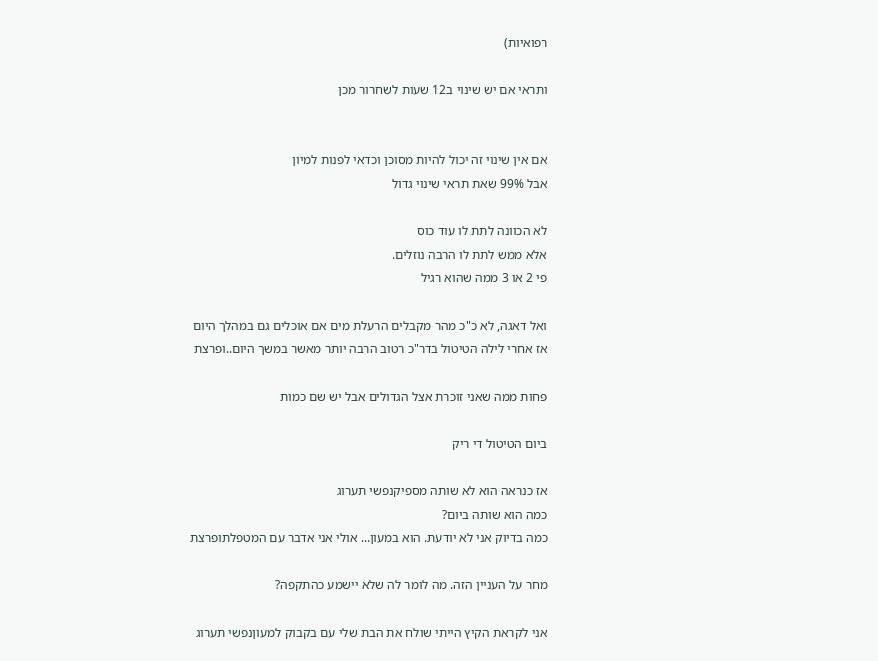רפואיות)

ותראי אם יש שינוי ב12 שעות לשחרור מכן


אם אין שינוי זה יכול להיות מסוכן וכדאי לפנות למיון
אבל 99% שאת תראי שינוי גדול

לא הכוונה לתת לו עוד כוס
אלא ממש לתת לו הרבה נוזלים.
פי 2 או 3 ממה שהוא רגיל

ואל דאגה, לא כ"כ מהר מקבלים הרעלת מים אם אוכלים גם במהלך היום
אז אחרי לילה הטיטול בדר"כ רטוב הרבה יותר מאשר במשך היום..ופרצת

פחות ממה שאני זוכרת אצל הגדולים אבל יש שם כמות

ביום הטיטול די ריק

אז כנראה הוא לא שותה מספיקנפשי תערוג
כמה הוא שותה ביום?
כמה בדיוק אני לא יודעת. הוא במעון... אולי אני אדבר עם המטפלתופרצת

מחר על העניין הזה. מה לומר לה שלא יישמע כהתקפה?

אני לקראת הקיץ הייתי שולח את הבת שלי עם בקבוק למעוןנפשי תערוג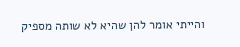והייתי אומר להן שהיא לא שותה מספיק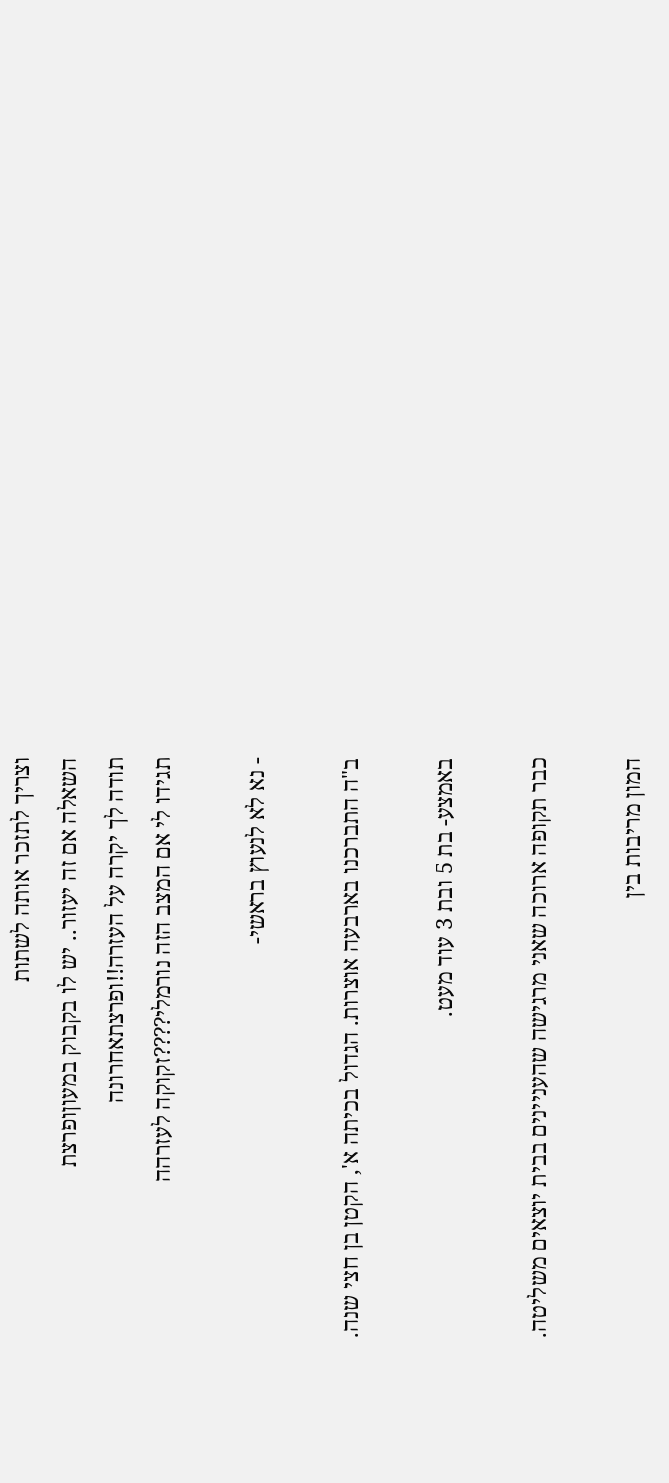וצריך לתזכר אותה לשתות
השאלה אם זה יעזור.. יש לו בקבוק במעוןופרצת
תודה לך יקרה על העזרה!!ופרצתאחרונה
תגידו לי אם המצב הזה נורמלי????זקוקה לעזרהה

- נא לא לנעוץ בראשי-

ב"ה התברכנו בארבעה אוצרות. הגדול בכיתה א', הקטן בן חצי שנה.

באמצע- בת 5 ובת 3 עוד מעט.

כבר תקופה ארוכה שאני מרגישה שהעניינים בבית יוצאים משליטה.

המון מריבות בין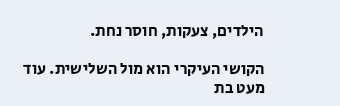הילדים, צעקות, חוסר נחת.

הקושי העיקרי הוא מול השלישית. עוד מעט בת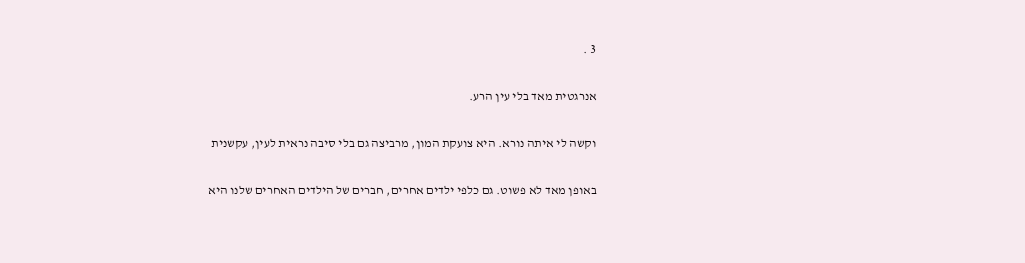3 .

אנרגטית מאד בלי עין הרע.

וקשה לי איתה נורא. היא צועקת המון, מרביצה גם בלי סיבה נראית לעין, עקשנית

באופן מאד לא פשוט. גם כלפי ילדים אחרים, חברים של הילדים האחרים שלנו היא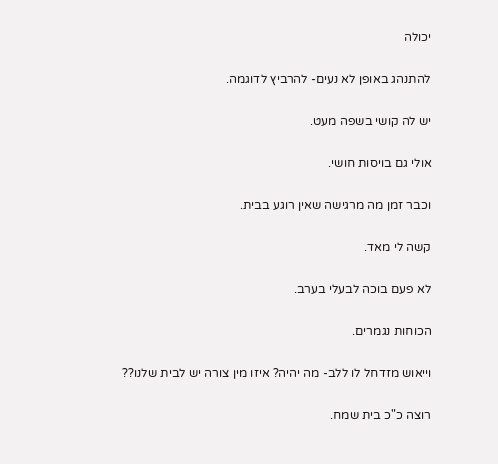יכולה

להתנהג באופן לא נעים- להרביץ לדוגמה.

יש לה קושי בשפה מעט.

אולי גם בויסות חושי.

וכבר זמן מה מרגישה שאין רוגע בבית.

קשה לי מאד.

לא פעם בוכה לבעלי בערב.

הכוחות נגמרים.

וייאוש מזדחל לו ללב- מה יהיה? איזו מין צורה יש לבית שלנו??

רוצה כ"כ בית שמח.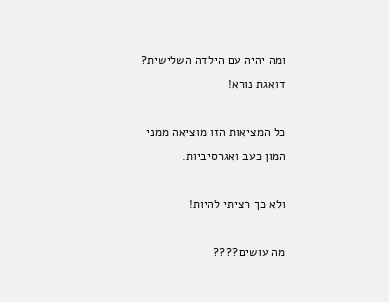ומה יהיה עם הילדה השלישית? דואגת נורא!

כל המציאות הזו מוציאה ממני המון כעב ואגרסיביות.

ולא כך רציתי להיות!

מה עושים????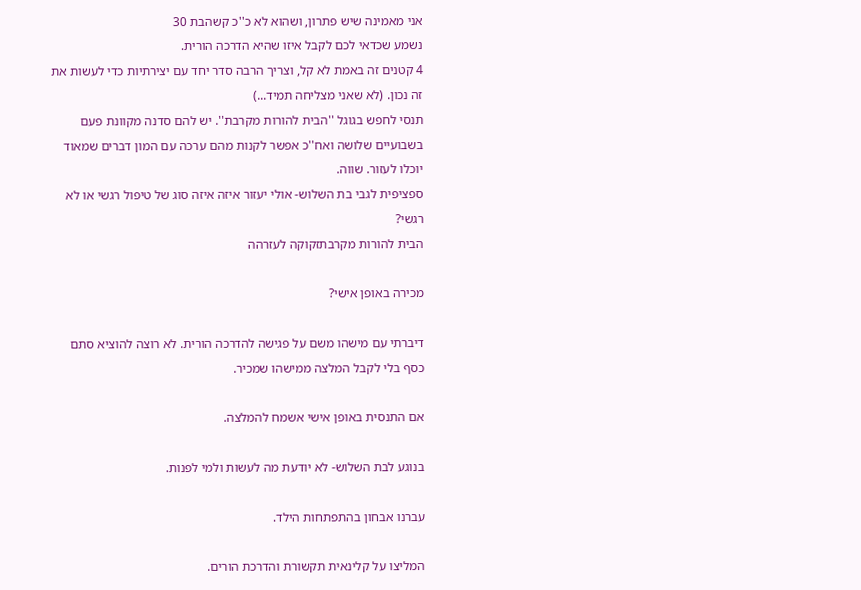אני מאמינה שיש פתרון, ושהוא לא כ''כ קשהבת 30
נשמע שכדאי לכם לקבל איזו שהיא הדרכה הורית.
4 קטנים זה באמת לא קל, וצריך הרבה סדר יחד עם יצירתיות כדי לעשות את זה נכון. (לא שאני מצליחה תמיד...)
תנסי לחפש בגוגל ''הבית להורות מקרבת''. יש להם סדנה מקוונת פעם בשבועיים שלושה ואח''כ אפשר לקנות מהם ערכה עם המון דברים שמאוד יוכלו לעזור. שווה.
ספציפית לגבי בת השלוש- אולי יעזור איזה איזה סוג של טיפול רגשי או לא רגשי?
הבית להורות מקרבתזקוקה לעזרהה

מכירה באופן אישי?

דיברתי עם מישהו משם על פגישה להדרכה הורית. לא רוצה להוציא סתם כסף בלי לקבל המלצה ממישהו שמכיר.

אם התנסית באופן אישי אשמח להמלצה.

בנוגע לבת השלוש- לא יודעת מה לעשות ולמי לפנות.

עברנו אבחון בהתפתחות הילד.

המליצו על קלינאית תקשורת והדרכת הורים.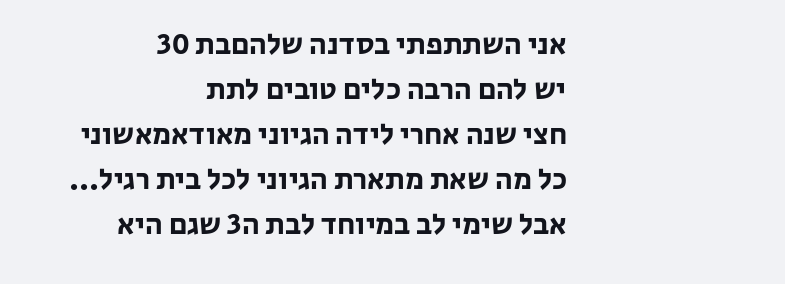אני השתתפתי בסדנה שלהםבת 30
יש להם הרבה כלים טובים לתת
חצי שנה אחרי לידה הגיוני מאודאמאשוני
כל מה שאת מתארת הגיוני לכל בית רגיל...
אבל שימי לב במיוחד לבת ה3 שגם היא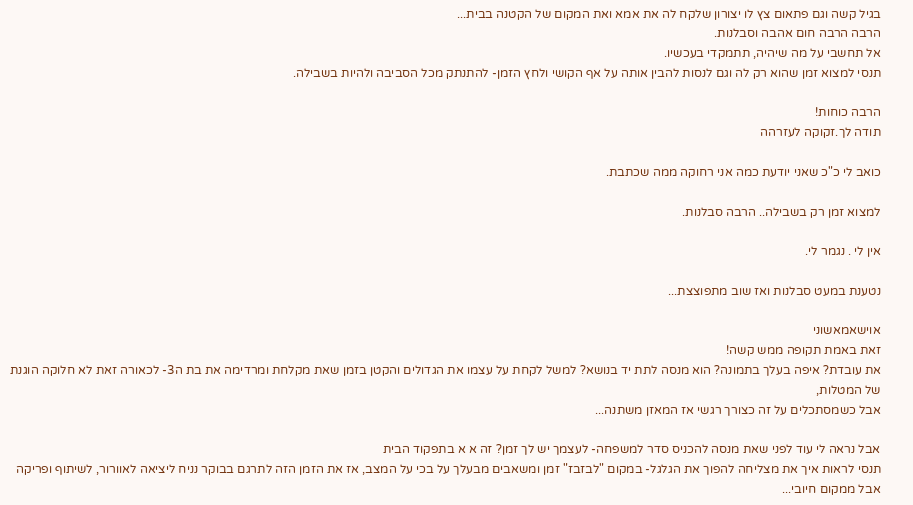בגיל קשה וגם פתאום צץ לו יצורון שלקח לה את אמא ואת המקום של הקטנה בבית...
הרבה הרבה חום אהבה וסבלנות.
אל תחשבי על מה שיהיה, תתמקדי בעכשיו.
תנסי למצוא זמן שהוא רק לה וגם לנסות להבין אותה על אף הקושי ולחץ הזמן- להתנתק מכל הסביבה ולהיות בשבילה.

הרבה כוחות!
תודה לך.זקוקה לעזרהה

כואב לי כ"כ שאני יודעת כמה אני רחוקה ממה שכתבת.

למצוא זמן רק בשבילה.. הרבה סבלנות.

אין לי . נגמר לי.

נטענת במעט סבלנות ואז שוב מתפוצצת...

אוישאמאשוני
זאת באמת תקופה ממש קשה!
את עובדת? איפה בעלך בתמונה? הוא מנסה לתת יד בנושא? למשל לקחת על עצמו את הגדולים והקטן בזמן שאת מקלחת ומרדימה את בת ה3- לכאורה זאת לא חלוקה הוגנת של המטלות,
אבל כשמסתכלים על זה כצורך רגשי אז המאזן משתנה...

אבל נראה לי עוד לפני שאת מנסה להכניס סדר למשפחה- לעצמך יש לך זמן? זה א א בתפקוד הבית
תנסי לראות איך את מצליחה להפוך את הגלגל- במקום "לבזבז" זמן ומשאבים מבעלך על בכי על המצב, אז את הזמן הזה לתרגם בבוקר נניח ליציאה לאוורור, לשיתוף ופריקה אבל ממקום חיובי...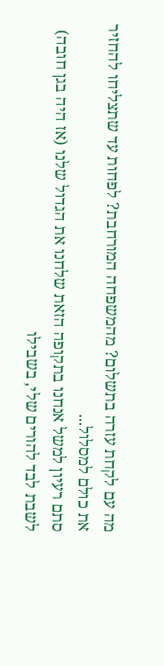מה עם לקחת עזרה בתשלום? מהמשפחה המורחבת? לפחות עד שתצליחו להחזיר את כולם למסלול...
סתם רעיון למשל אנחנו בתקופה הזאת שלחנו את הגדול שלנו (אז היה בגן חובה) לשבת לבד להורים שלי, בשבילו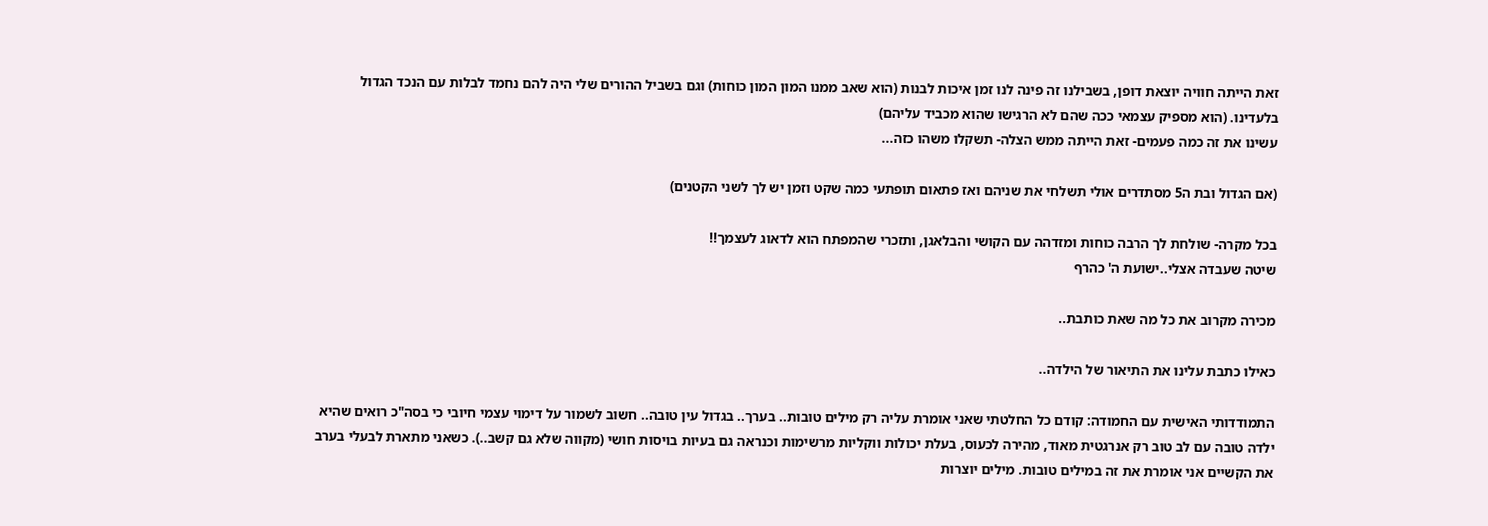זאת הייתה חוויה יוצאת דופן, בשבילנו זה פינה לנו זמן איכות לבנות (הוא שאב ממנו המון המון כוחות) וגם בשביל ההורים שלי היה להם נחמד לבלות עם הנכד הגדול בלעדינו. (הוא מספיק עצמאי ככה שהם לא הרגישו שהוא מכביד עליהם)
עשינו את זה כמה פעמים- זאת הייתה ממש הצלה- תשקלו משהו כזה...

(אם הגדול ובת ה5 מסתדרים אולי תשלחי את שניהם ואז פתאום תופתעי כמה שקט וזמן יש לך לשני הקטנים)

בכל מקרה- שולחת לך הרבה כוחות ומזדהה עם הקושי והבלאגן, ותזכרי שהמפתח הוא לדאוג לעצמך!!
שיטה שעבדה אצלי..ישועת ה' כהרף

מכירה מקרוב את כל מה שאת כותבת..

כאילו כתבת עלינו את התיאור של הילדה..

התמודדותי האישית עם החמודה: קודם כל החלטתי שאני אומרת עליה רק מילים טובות.. בערך.. בגדול עין טובה.. חשוב לשמור על דימוי עצמי חיובי כי בסה"כ רואים שהיא ילדה טובה עם לב טוב רק אנרגטית מאוד, מהירה לכעוס, בעלת יכולות ווקליות מרשימות וכנראה גם בעיות בויסות חושי (מקווה שלא גם קשב..). כשאני מתארת לבעלי בערב את הקשיים אני אומרת את זה במילים טובות. מילים יוצרות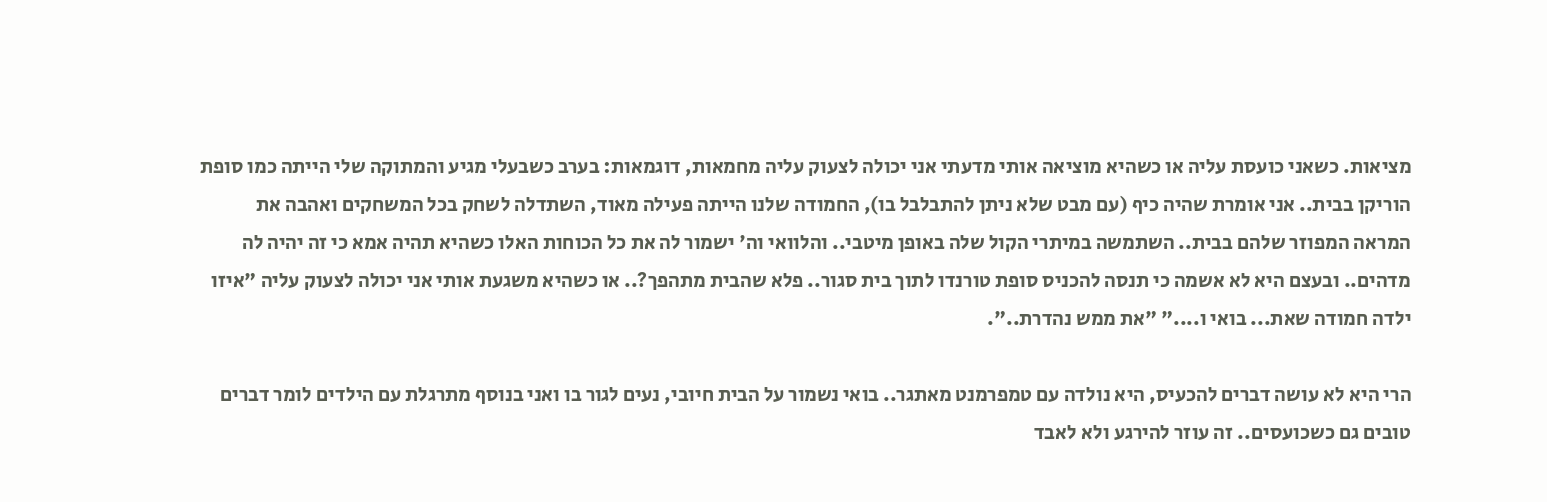מציאות. כשאני כועסת עליה או כשהיא מוציאה אותי מדעתי אני יכולה לצעוק עליה מחמאות, דוגמאות: בערב כשבעלי מגיע והמתוקה שלי הייתה כמו סופת הוריקן בבית.. אני אומרת שהיה כיף (עם מבט שלא ניתן להתבלבל בו), החמודה שלנו הייתה פעילה מאוד, השתדלה לשחק בכל המשחקים ואהבה את המראה המפוזר שלהם בבית.. השתמשה במיתרי הקול שלה באופן מיטבי.. והלוואי וה' ישמור לה את כל הכוחות האלו כשהיא תהיה אמא כי זה יהיה לה מדהים.. ובעצם היא לא אשמה כי תנסה להכניס סופת טורנדו לתוך בית סגור.. פלא שהבית מתהפך?.. או כשהיא משגעת אותי אני יכולה לצעוק עליה "איזו ילדה חמודה שאת... בואי ו...." "את ממש נהדרת..".

הרי היא לא עושה דברים להכעיס, היא נולדה עם טמפרמנט מאתגר.. בואי נשמור על הבית חיובי, נעים לגור בו ואני בנוסף מתרגלת עם הילדים לומר דברים טובים גם כשכועסים.. זה עוזר להירגע ולא לאבד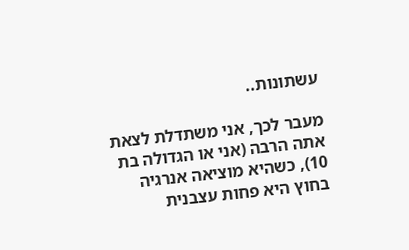עשתונות..

מעבר לכך, אני משתדלת לצאת אתה הרבה (אני או הגדולה בת 10), כשהיא מוציאה אנרגיה בחוץ היא פחות עצבנית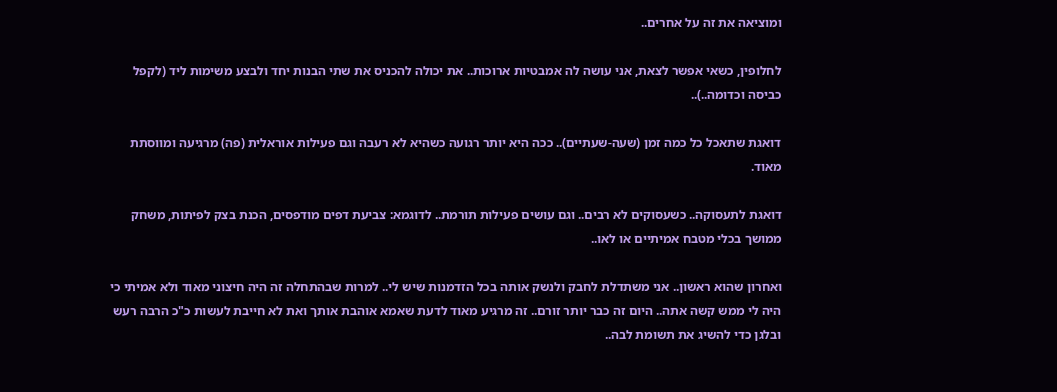ומוציאה את זה על אחרים..

לחלופין, כשאי אפשר לצאת, אני עושה לה אמבטיות ארוכות.. את יכולה להכניס את שתי הבנות יחד ולבצע משימות ליד (לקפל כביסה וכדומה..)..

דואגת שתאכל כל כמה זמן (שעה-שעתיים).. ככה היא יותר רגועה כשהיא לא רעבה וגם פעילות אוראלית (פה) מרגיעה ומווסתת מאוד.

דואגת לתעסוקה.. כשעסוקים לא רבים.. וגם עושים פעילות תורמת.. לדוגמא: צביעת דפים מודפסים, הכנת בצק לפיתות, משחק ממושך בכלי מטבח אמיתיים או לאו..

ואחרון שהוא ראשון.. אני משתדלת לחבק ולנשק אותה בכל הזדמנות שיש לי.. למרות שבהתחלה זה היה חיצוני מאוד ולא אמיתי כי היה לי ממש קשה אתה.. היום זה כבר יותר זורם.. זה מרגיע מאוד לדעת שאמא אוהבת אותך ואת לא חייבת לעשות כ"כ הרבה רעש ובלגן כדי להשיג את תשומת לבה..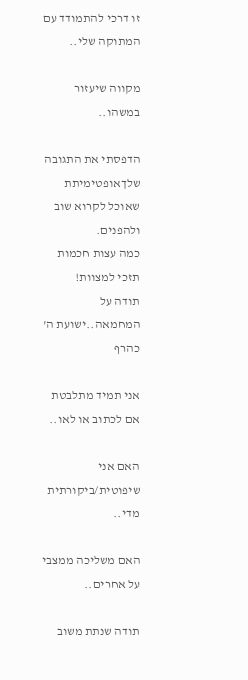זו דרכי להתמודד עם המתוקה שלי..

מקווה שיעזור במשהו..

הדפסתי את התגובה שלךאופטימיתת
שאוכל לקרוא שוב ולהפנים.
כמה עצות חכמות תזכי למצוות!
תודה על המחמאה..ישועת ה' כהרף

אני תמיד מתלבטת אם לכתוב או לאו..

האם אני שיפוטית/ביקורתית מדי..

האם משליכה ממצבי על אחרים..

תודה שנתת משוב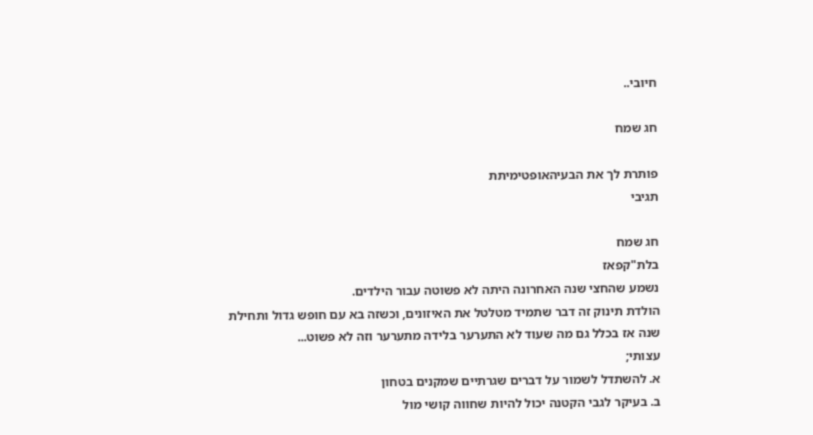חיובי..

חג שמח

פותרת לך את הבעיהאופטימיתת
תגיבי

חג שמח
בלת"קפאז
נשמע שהחצי שנה האחרונה היתה לא פשוטה עבור הילדים.
הולדת תינוק זה דבר שתמיד מטלטל את האיזונים, וכשזה בא עם חופש גדול ותחילת שנה אז בכלל גם מה שעוד לא התערער בלידה מתערער וזה לא פשוט...
עצותי;
א. להשתדל לשמור על דברים שגרתיים שמקנים בטחון
ב. בעיקר לגבי הקטנה יכול להיות שחווה קושי מול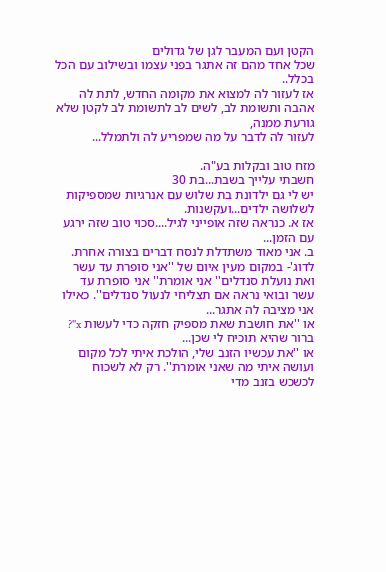הקטן ועם המעבר לגן של גדולים
שכל אחד מהם זה אתגר בפני עצמו ובשילוב עם הכל בכלל..
אז לעזור לה למצוא את מקומה החדש, לתת לה אהבה ותשומת לב, לשים לב לתשומת לב לקטן שלא גורעת ממנה,
לעזור לה לדבר על מה שמפריע לה ולתמלל...

מזח טוב ובקלות בע"ה.
חשבתי עלייך בשבת...בת 30
יש לי גם ילדונת בת שלוש עם אנרגיות שמספיקות לשלושה ילדים...ועקשנות.
אז א. כנראה שזה אופייני לגיל....סכוי טוב שזה ירגע עם הזמן...
ב. אני מאוד משתדלת לנסח דברים בצורה אחרת. לדוג'- במקום מעין איום של ''אני סופרת עד עשר ואת נועלת סנדלים'' אני אומרת'' אני סופרת עד עשר ובואי נראה אם תצליחי לנעול סנדלים''. כאילו אני מציבה לה אתגר...
או ''את חושבת שאת מספיק חזקה כדי לעשות x''? ברור שהיא תוכיח לי שכן...
או ''את עכשיו הזנב שלי, הולכת איתי לכל מקום ועושה איתי מה שאני אומרת''. רק לא לשכוח לכשכש בזנב מדי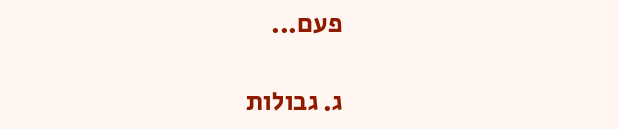פעם...

ג. גבולות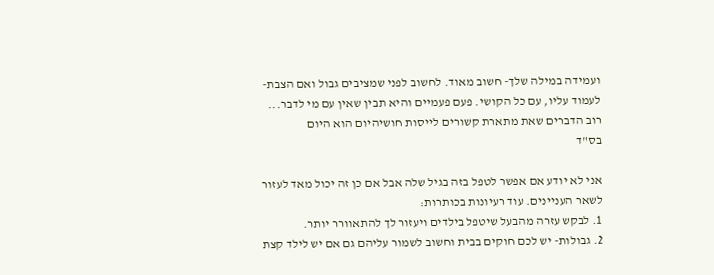ועמידה במילה שלך- חשוב מאוד. לחשוב לפני שמציבים גבול ואם הצבת- לעמוד עליו, עם כל הקושי. פעם פעמיים והיא תבין שאין עם מי לדבר...
רוב הדברים שאת מתארת קשורים לייסות חושיהיום הוא היום
בס"ד

אני לא יודע אם אפשר לטפל בזה בגיל שלה אבל אם כן זה יכול מאד לעזור לשאר העניינים. עוד רעיונות בכותרות:
1. לבקש עזרה מהבעל שיטפל בילדים ויעזור לך להתאוורר יותר.
2. גבולות- יש לכם חוקים בבית וחשוב לשמור עליהם גם אם יש לילד קצת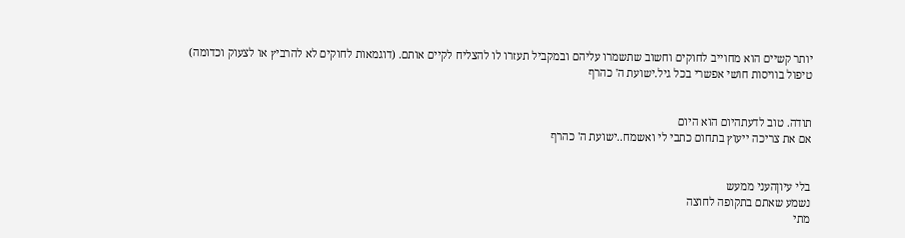יותר קשיים הוא מחוייב לחוקים וחשוב שתשמרו עליהם ובמקביל תעזרו לו להצליח לקיים אותם. (דוגמאות לחוקים לא להרביץ או לצעוק וכדומה)
טיפול בוויסות חושי אפשרי בכל גיל.ישועת ה' כהרף


תודה. טוב לדעתהיום הוא היום
אם את צריכה ייעוץ בתחום כתבי לי ואשמח..ישועת ה' כהרף


בלי עיוןהעני ממעש
נשמע שאתם בתקופה לחוצה
מתי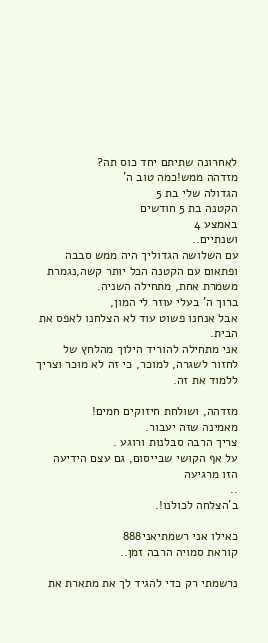לאחרונה שתיתם יחד כוס תה?
מזדהה ממש!כמה טוב ה'
הגדולה שלי בת 5
הקטנה בת 5 חודשים
באמצע 4
ושנתיים..
עם השלושה הגדוליך היה ממש סבבה ופתאום עם הקטנה הכל יותר קשה,נגמרת משמרת אחת, מתחילה השניה.
ברוך ה' בעלי עוזר לי המון,
אבל אנחנו פשוט עוד לא הצלחנו לאפס את הבית.
אני מתחילה להוריד הילוך מהלחץ של לחזור לשגרה, למוכר, כי זה לא מוכר וצריך ללמוד את זה.

מזדהה, ושולחת חיזוקים חמים!
מאמינה שזה יעבור.
צריך הרבה סבלנות ורוגע .
על אף הקושי שבייסום, גם עצם הידיעה הזו מרגיעה
..
ב'הצלחה לכולנו!.

כאילו אני רשמתיאני888
קוראת סמויה הרבה זמן..

נרשמתי רק כדי להגיד לך את מתארת את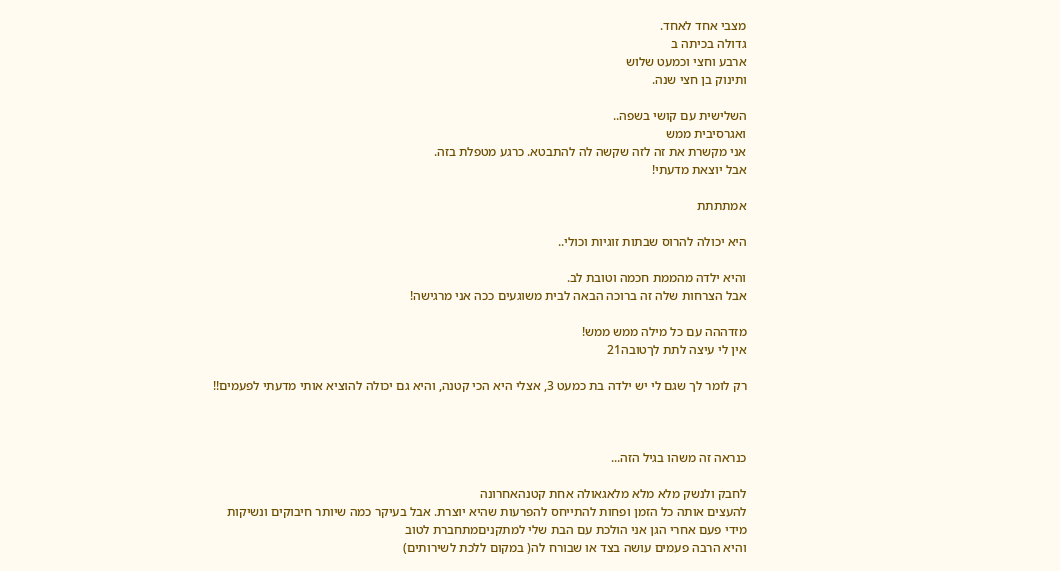מצבי אחד לאחד.
גדולה בכיתה ב
ארבע וחצי וכמעט שלוש
ותינוק בן חצי שנה.

השלישית עם קושי בשפה..
ואגרסיבית ממש
אני מקשרת את זה לזה שקשה לה להתבטא. כרגע מטפלת בזה.
אבל יוצאת מדעתי!

אמתתתת

היא יכולה להרוס שבתות זוגיות וכולי..

והיא ילדה מהממת חכמה וטובת לב.
אבל הצרחות שלה זה ברוכה הבאה לבית משוגעים ככה אני מרגישה!

מזדההה עם כל מילה ממש ממש!
אין לי עיצה לתת לךטובה21

רק לומר לך שגם לי יש ילדה בת כמעט 3, אצלי היא הכי קטנה, והיא גם יכולה להוציא אותי מדעתי לפעמים!!



כנראה זה משהו בגיל הזה...

לחבק ולנשק מלא מלא מלאגאולה אחת קטנהאחרונה
להעצים אותה כל הזמן ופחות להתייחס להפרעות שהיא יוצרת. אבל בעיקר כמה שיותר חיבוקים ונשיקות
מידי פעם אחרי הגן אני הולכת עם הבת שלי למתקניםמתחברת לטוב
והיא הרבה פעמים עושה בצד או שבורח לה( במקום ללכת לשירותים)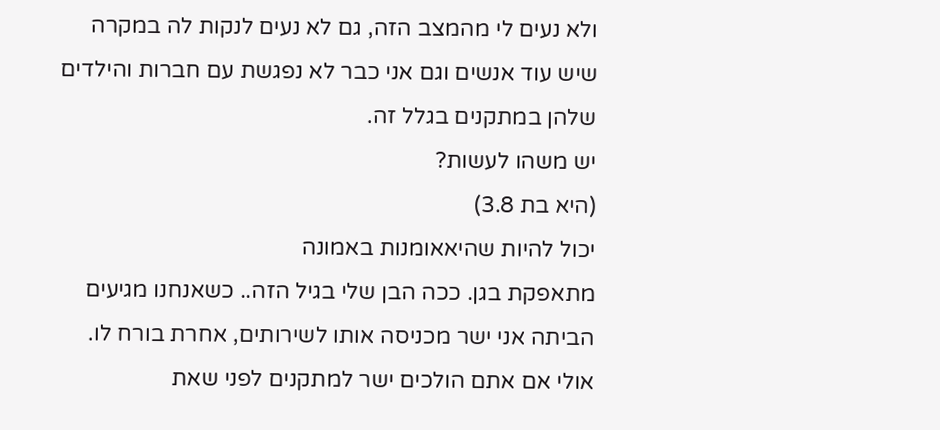ולא נעים לי מהמצב הזה, גם לא נעים לנקות לה במקרה שיש עוד אנשים וגם אני כבר לא נפגשת עם חברות והילדים שלהן במתקנים בגלל זה.
יש משהו לעשות?
(היא בת 3.8)
יכול להיות שהיאאומנות באמונה
מתאפקת בגן. ככה הבן שלי בגיל הזה.. כשאנחנו מגיעים הביתה אני ישר מכניסה אותו לשירותים, אחרת בורח לו.
אולי אם אתם הולכים ישר למתקנים לפני שאת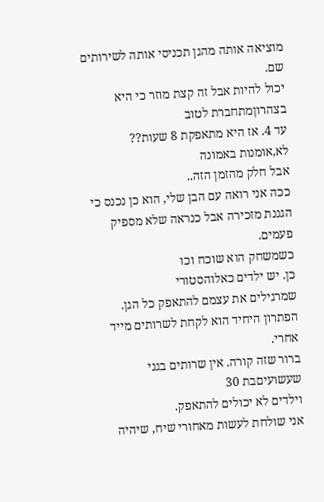מוציאה אותה מהגן תכניסי אותה לשירותים שם.
יכול להיות אבל זה קצת מוזר כי היא בצהרוןמתחברת לטוב
עד 4. אז היא מתאפקת 8 שעות??
לא,אומנות באמונה
אבל חלק מהזמן הזה..
ככה אני רואה עם הבן שלי, הוא כן נכנס כי הגננת מזכירה אבל כנראה שלא מספיק פעמים.
כשמשחק הוא שוכח וכו
כן. יש ילדים כאלוהסטורי
שמרגילים את עצמם להתאפק כל הגן. הפתרון היחיד הוא לקחת לשרותים מייד אחרי.
ברור שזה קורה. אין שרותים בגני שעשועיםבת 30
וילדים לא יכולים להתאפק.
אני שולחת לעשות מאחורי שיח, שיהיה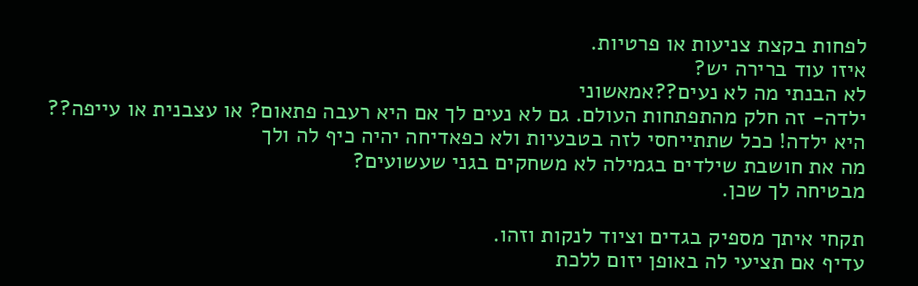לפחות בקצת צניעות או פרטיות.
איזו עוד ברירה יש?
לא הבנתי מה לא נעים??אמאשוני
ילדה- זה חלק מהתפתחות העולם. גם לא נעים לך אם היא רעבה פתאום? או עצבנית או עייפה??
היא ילדה! ככל שתתייחסי לזה בטבעיות ולא כפאדיחה יהיה כיף לה ולך
מה את חושבת שילדים בגמילה לא משחקים בגני שעשועים?
מבטיחה לך שכן.

תקחי איתך מספיק בגדים וציוד לנקות וזהו.
עדיף אם תציעי לה באופן יזום ללכת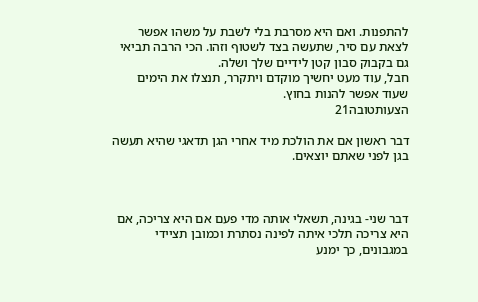להתפנות. ואם היא מסרבת בלי לשבת על משהו אפשר לצאת עם סיר, שתעשה בצד לשטוף וזהו. הכי הרבה תביאי גם בקבוק סבון קטן לידיים שלך ושלה.
חבל, עוד מעט יחשיך מוקדם ויתקרר, תנצלו את הימים שעוד אפשר להנות בחוץ.
הצעותטובה21

דבר ראשון אם את הולכת מיד אחרי הגן תדאגי שהיא תעשה בגן לפני שאתם יוצאים.



דבר שני- בגינה, תשאלי אותה מדי פעם אם היא צריכה, אם היא צריכה תלכי איתה לפינה נסתרת וכמובן תציידי במגבונים, כך ימנע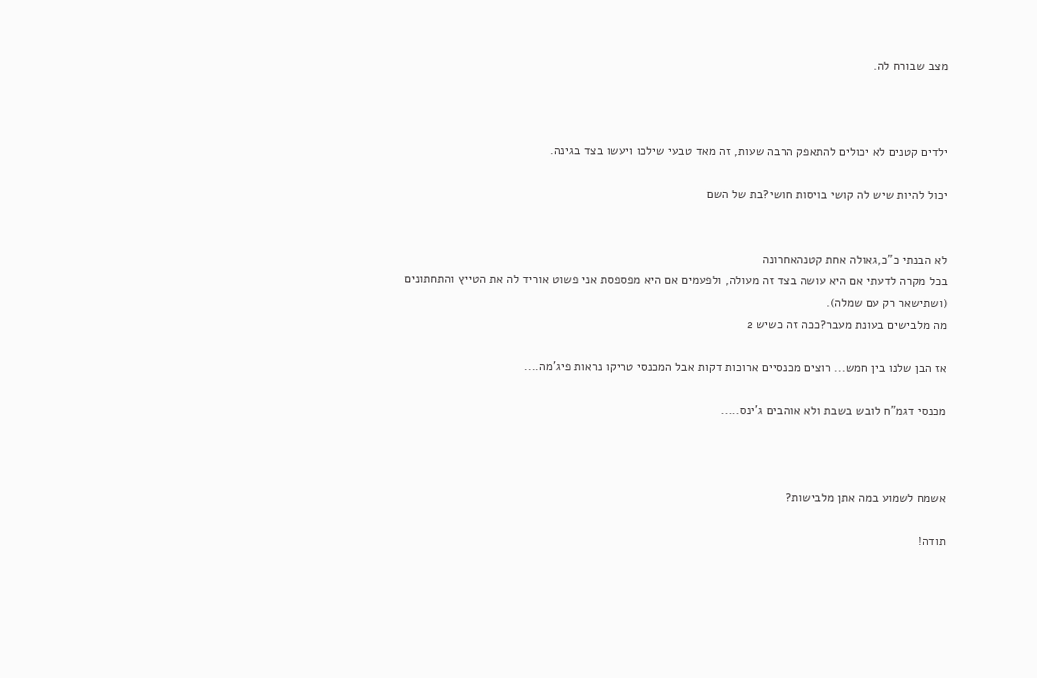מצב שבורח לה.



ילדים קטנים לא יכולים להתאפק הרבה שעות, זה מאד טבעי שילכו ויעשו בצד בגינה.

יכול להיות שיש לה קושי בויסות חושי?בת של השם


לא הבנתי כ"כ,גאולה אחת קטנהאחרונה
בכל מקרה לדעתי אם היא עושה בצד זה מעולה, ולפעמים אם היא מפספסת אני פשוט אוריד לה את הטייץ והתחתונים (ושתישאר רק עם שמלה).
מה מלבישים בעונת מעבר?ככה זה כשיש 2

אז הבן שלנו בין חמש... רוצים מכנסיים ארוכות דקות אבל המכנסי טריקו נראות פיג'מה....

מכנסי דגמ"ח לובש בשבת ולא אוהבים ג'ינס.....



אשמח לשמוע במה אתן מלבישות?

תודה!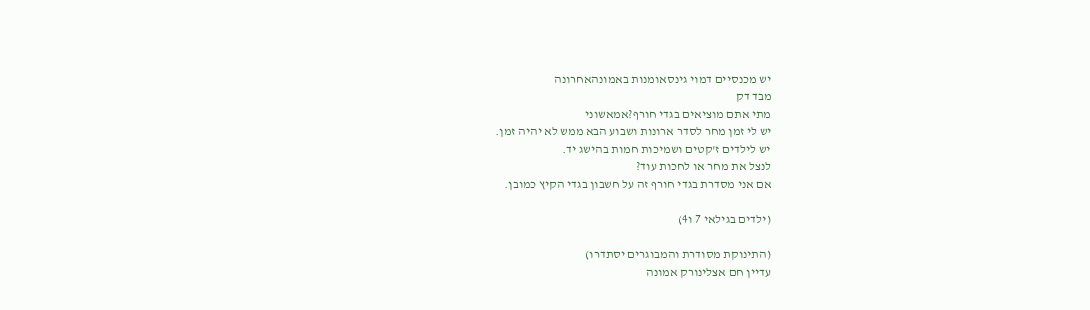יש מכנסיים דמוי גינסאומנות באמונהאחרונה
מבד דק
מתי אתם מוציאים בגדי חורף?אמאשוני
יש לי זמן מחר לסדר ארונות ושבוע הבא ממש לא יהיה זמן.
יש לילדים ז'קטים ושמיכות חמות בהישג יד.
לנצל את מחר או לחכות עוד?
אם אני מסדרת בגדי חורף זה על חשבון בגדי הקיץ כמובן.

(ילדים בגילאי 7 ו4)

(התינוקת מסודרת והמבוגרים יסתדרו)
עדיין חם אצלינורק אמונה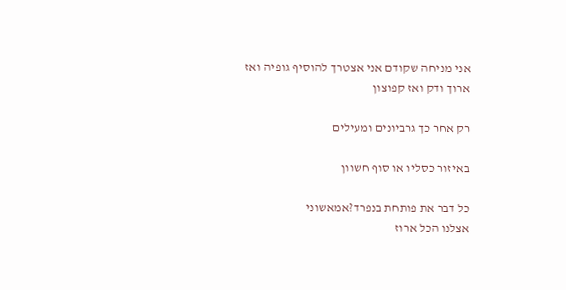אני מניחה שקודם אני אצטרך להוסיף גופיה ואז ארוך ודק ואז קפוצון

רק אחר כך גרביונים ומעילים

באיזור כסליו או סוף חשוון

כל דבר את פותחת בנפרד?אמאשוני
אצלנו הכל ארוז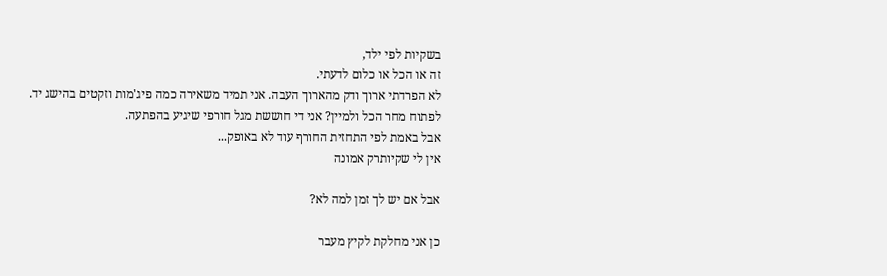בשקיות לפי ילד,
זה או הכל או כלום לדעתי.
לא הפרדתי ארוך ודק מהארוך העבה. אני תמיד משאירה כמה פיג'מות וזקטים בהישג יד.
לפתוח מחר הכל ולמיין? אני די חוששת מגל חורפי שיגיע בהפתעה.
אבל באמת לפי התחזית החורף עוד לא באופק...
אין לי שקיותרק אמונה

אבל אם יש לך זמן למה לא?

כן אני מחלקת לקיץ מעבר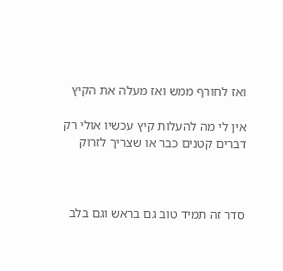ואז לחורף ממש ואז מעלה את הקיץ

אין לי מה להעלות קיץ עכשיו אולי רק דברים קטנים כבר או שצריך לזרוק



סדר זה תמיד טוב גם בראש וגם בלב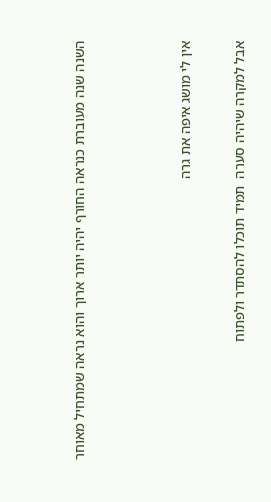השנה שנה מעוברת כנראה החורף יהיה יותר ארוך והוא נראה שמתחיל מאוחר



אין לי מושג איפה את גרה

אבל למקרה שיהיה סערה  תמיד תוכלו להסתדר ולפתוח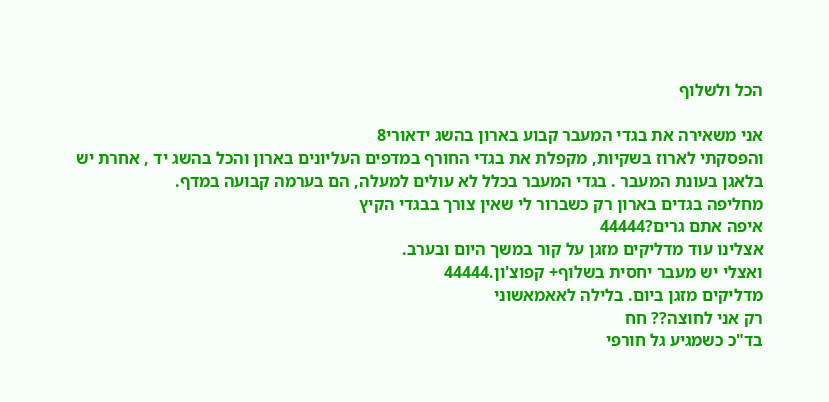הכל ולשלוף

אני משאירה את בגדי המעבר קבוע בארון בהשג ידאורי8
והפסקתי לארוז בשקיות, מקפלת את בגדי החורף במדפים העליונים בארון והכל בהשג יד , אחרת יש בלאגן בעונת המעבר . בגדי המעבר בכלל לא עולים למעלה, הם בערמה קבועה במדף.
מחליפה בגדים בארון רק כשברור לי שאין צורך בבגדי הקיץ
איפה אתם גרים?44444
אצלינו עוד מדליקים מזגן על קור במשך היום ובערב.
ואצלי יש מעבר יחסית בשלוף+ קפוצ'ון.44444
מדליקים מזגן ביום. בלילה לאאמאשוני
רק אני לחוצה?? חח
בד"כ כשמגיע גל חורפי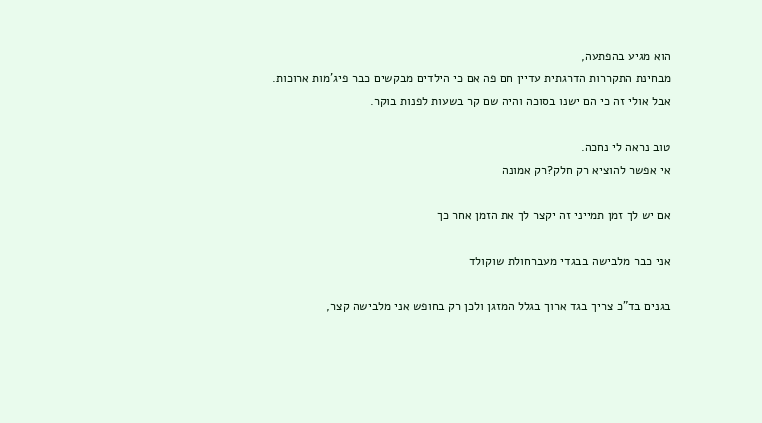הוא מגיע בהפתעה,
מבחינת התקררות הדרגתית עדיין חם פה אם כי הילדים מבקשים כבר פיג'מות ארוכות.
אבל אולי זה כי הם ישנו בסוכה והיה שם קר בשעות לפנות בוקר.

טוב נראה לי נחכה.
אי אפשר להוציא רק חלק?רק אמונה

אם יש לך זמן תמייני זה יקצר לך את הזמן אחר כך

אני כבר מלבישה בבגדי מעברחולת שוקולד

בגנים בד"כ צריך בגד ארוך בגלל המזגן ולכן רק בחופש אני מלבישה קצר,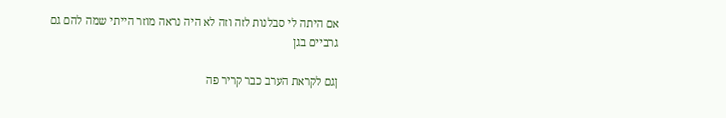אם היתה לי סבלנות לזה וזה לא היה נראה מוזר הייתי שמה להם גם גרביים בגן

ןגם לקראת הערב כבר קריר פה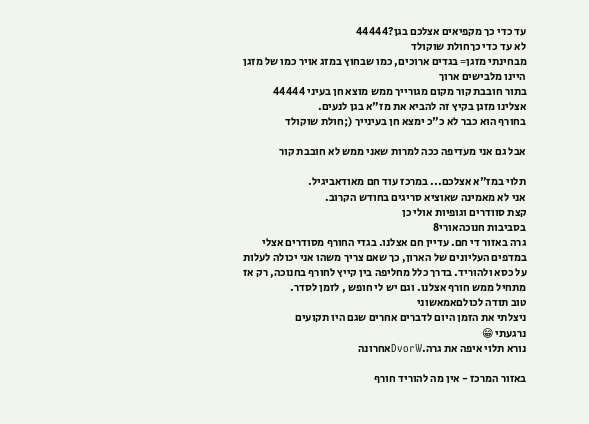עד כדי כך מקפיאים אצלכם בגן?44444
לא עד כדי כךחולת שוקולד
מבחינתי מזגן= בגדים ארוכים, כמו שבחוץ במזג אויר כמו של מזגן היינו מלבישים ארוך
בתור חובבת קור מקום מגורייך ממש מוצא חן בעיני 44444
אצלינו מזגן בקיץ זה להביא את מז"א בגן לנעים.
בחורף הוא כבר לא כ"כ ימצא חן בעינייך (;חולת שוקולד

אבל גם אני מעדיפה ככה למרות שאני ממש לא חובבת קור

תלוי במז"א אצלכם... במרכז עוד חם מאודאביגיל.
אני לא מאמינה שאוציא סריגים בחודש הקרוב.
קצת סוודרים וגופיות אולי כן
בסביבות חנוכהאורי8
גרה באזור די חם. עדיין חם אצלנו. בגדי החורף מסודרים אצלי במדפים העליונים של הארון, כך שאם צריך משהו אני יכולה לעלות על כסא ולהוריד. בדרך כלל מחליפה בין קייץ לחורף בחנוכה, רק אז מתחיל ממש חורף אצלנו. וגם יש לי חופש , לזמן לסדר.
טוב תודה לכולםאמאשוני
ניצלתי את הזמן היום לדברים אחרים שגם היו תקועים
נרגעתי 😁
נורא תלוי איפה את גרה.DvorWאחרונה

באזור המרכז - אין מה להוריד חורף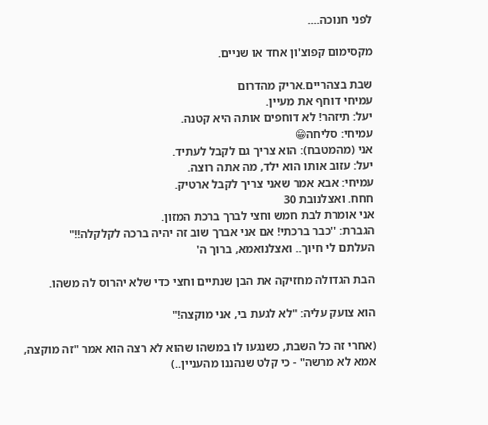לפני חנוכה....

מקסימום קפוצ'ון אחד או שניים.

שבת בצהריים.אריק מהדרום
עמיחי דוחף את מעיין.
יעל: תיזהר! לא דוחפים אותה היא קטנה.
עמיחי: סליחה😁
אני (מהמטבח): הוא צריך גם לקבל לעתיד.
יעל: עזוב אותו הוא ילד, מה אתה רוצה.
עמיחי: אבא אמר שאני צריך לקבל ארטיק.
חחח. ואצלנובת 30
אני אומרת לבת חמש וחצי לברך ברכת המזון.
הגברת: ''כבר ברכתי! אם אני אברך שוב זה יהיה ברכה לקלקלה!!"
העלתם לי חיוך.. ואצלנואמא, ברוך ה'

הבת הגדולה מחזיקה את הבן שנתיים וחצי כדי שלא יהרוס לה משהו.

הוא צועק עליה: "לא לגעת בי, אני מוקצה!"

(אחרי זה כל השבת, כשנגעו לו במשהו שהוא לא רצה הוא אמר "זה מוקצה, אמא לא מרשה" - כי קלט שנהננו מהעניין..)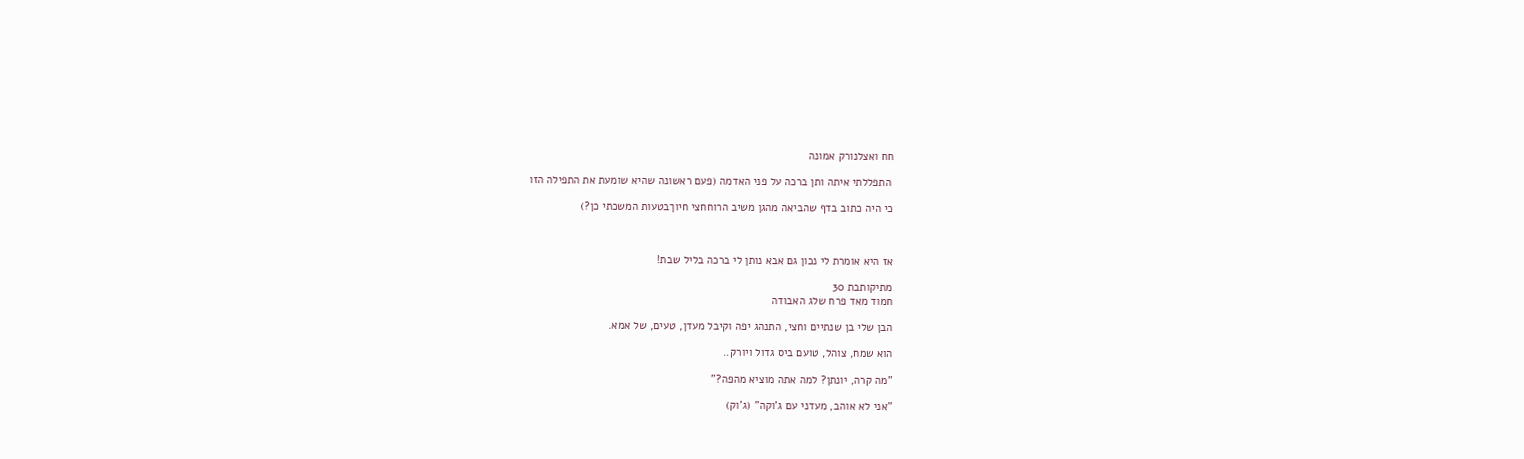חח ואצלנורק אמונה

 התפללתי איתה ותן ברכה על פני האדמה (פעם ראשונה שהיא שומעת את התפילה הזו

כי היה כתוב בדף שהביאה מהגן משיב הרוחחצי חיוךבטעות המשכתי כן?)



אז היא אומרת לי נכון גם אבא נותן לי ברכה בליל שבת!

מתיקותבת 30
חמוד מאד פרח שלג האבודה

הבן שלי בן שנתיים וחצי, התנהג יפה וקיבל מעדן, טעים, של אמא.

הוא שמח, צוהל, טועם ביס גדול ויורק..

"מה קרה, יונתן? למה אתה מוציא מהפה?"

"אני לא אוהב, מעדני עם ג'וקה" (ג'וק)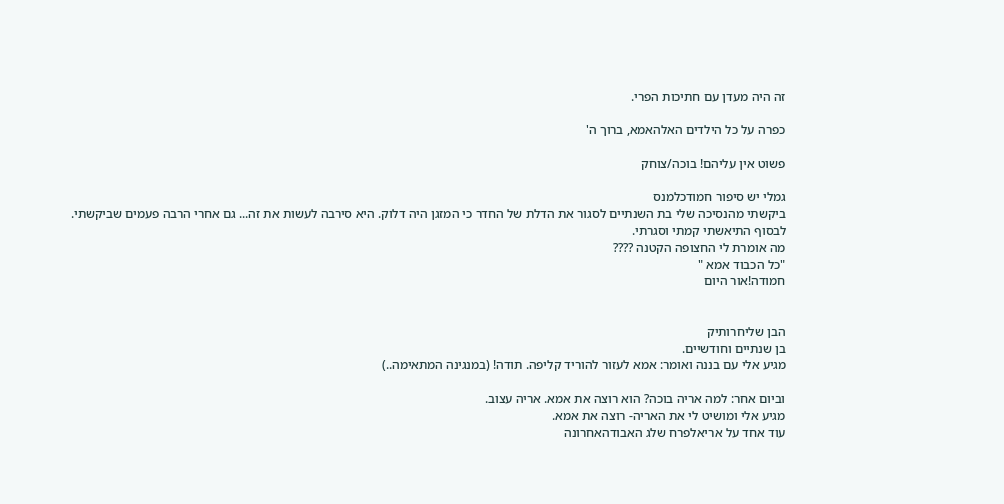זה היה מעדן עם חתיכות הפרי.

כפרה על כל הילדים האלהאמא, ברוך ה'

פשוט אין עליהם! בוכה/צוחק

גמלי יש סיפור חמודכלמנס
ביקשתי מהנסיכה שלי בת השנתיים לסגור את הדלת של החדר כי המזגן היה דלוק. היא סירבה לעשות את זה... גם אחרי הרבה פעמים שביקשתי. לבסוף התיאשתי קמתי וסגרתי.
מה אומרת לי החצופה הקטנה ????
"כל הכבוד אמא "
חמודה!אור היום


הבן שליחרותיק
בן שנתיים וחודשיים.
מגיע אלי עם בננה ואומר: אמא לעזור להוריד קליפה. תודה! (במנגינה המתאימה..)

וביום אחר: למה אריה בוכה? הוא רוצה את אמא. אריה עצוב.
מגיע אלי ומושיט לי את האריה- רוצה את אמא.
עוד אחד על אריאלפרח שלג האבודהאחרונה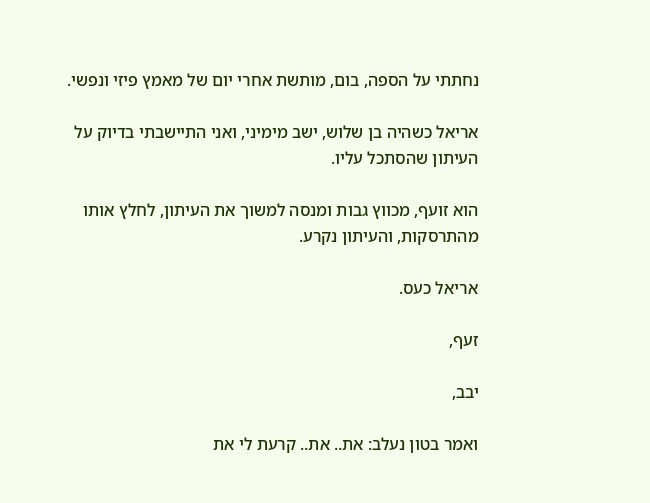נחתתי על הספה, בום, מותשת אחרי יום של מאמץ פיזי ונפשי.

אריאל כשהיה בן שלוש, ישב מימיני, ואני התיישבתי בדיוק על העיתון שהסתכל עליו.

הוא זועף, מכווץ גבות ומנסה למשוך את העיתון, לחלץ אותו מהתרסקות, והעיתון נקרע.

אריאל כעס.

זעף,

יבב,

ואמר בטון נעלב: את.. את.. קרעת לי את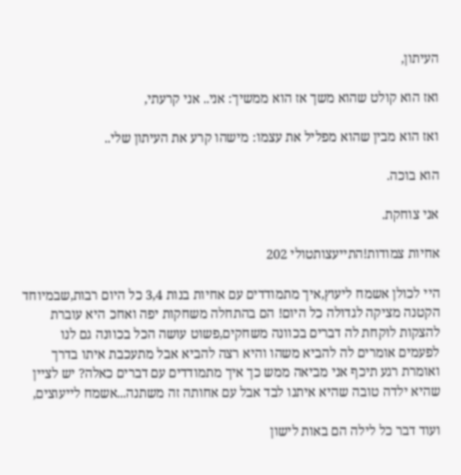העיתון,

ואז הוא קולט שהוא משך אז הוא ממשיך: אני.. אני קרעתי,

ואז הוא מבין שהוא מפליל את עצמו: מישהו קרע את העיתון שלי..

הוא בוכה.

אני צוחקת.

אחיות צמודות!התייעצותטולי 202

היי לכולן אשמח ליעוץ,איך מתמודדים עם אחיות בנות 3,4 כל היום רבות,שבמיוחד הקטנה מציקה לגדולה כל היום! הם בהתחלה משחקות יפה ואחכ היא עוברת להצקות לוקחת לה דברים בכוונה משחקים,פשוט עושה הכל בכוונה גם לנו לפעמים אומרים לה להביא משהו והיא רצה להביא אבל מתעכבת איתו בדרך ואומרת רגע תיכף אני מביאה ממש כך איך מתמודדים עם דברים כאלה? יש לציין שהיא ילדה טובה שהיא איתנו לבד אבל עם אחותה זה משתנה...אשמח לייעוצים,

ועוד דבר כל לילה הם באות לישון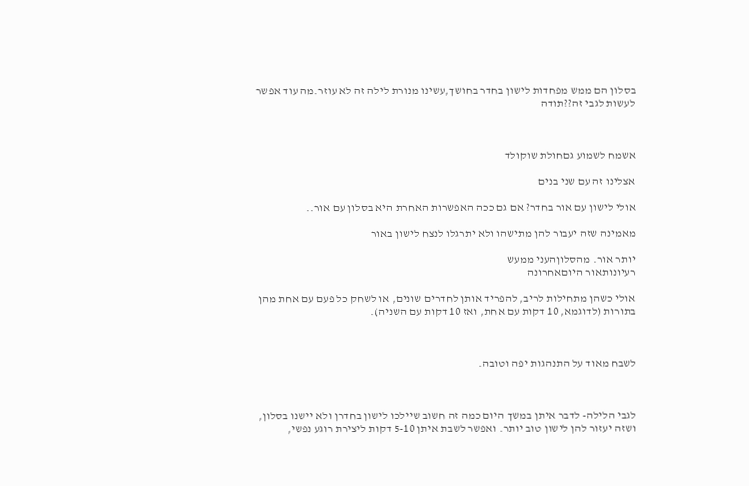בסלון הם ממש מפחדות לישון בחדר בחושך,עשינו מנורת לילה זה לא עוזר.מה עוד אפשר לעשות לגבי זה??תודה



אשמח לשמוע גםחולת שוקולד

אצלינו זה עם שני בנים

אולי לישון עם אור בחדר? אם גם ככה האפשרות האחרת היא בסלון עם אור..

מאמינה שזה יעבור להן מתישהו ולא יתרגלו לנצח לישון באור

יותר אור. מהסלוןהעני ממעש
רעיונותאור היוםאחרונה

אולי כשהן מתחילות לריב, להפריד אותן לחדרים שונים, או לשחק כל פעם עם אחת מהן בתורות (לדוגמא, 10 דקות עם אחת, ואז 10 דקות עם השניה).



לשבח מאוד על התנהגות יפה וטובה.



לגבי הלילה- לדבר איתן במשך היום כמה זה חשוב שיילכו לישון בחדרן ולא יישנו בסלון, ושזה יעזור להן לישון טוב יותר. ואפשר לשבת איתן 5-10 דקות ליצירת רוגע נפשי,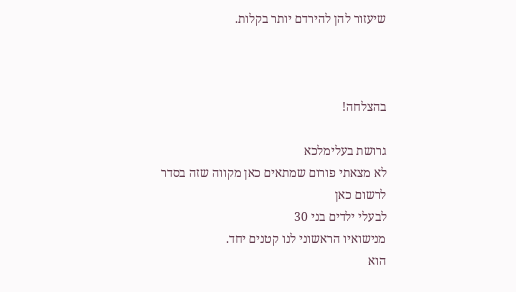שיעזור להן להירדם יותר בקלות.



בהצלחה!

גרושת בעלימלכא
לא מצאתי פורום שמתאים כאן מקווה שזה בסדר לרשום כאן
לבעלי ילדים בני 30
מנישואיו הראשוני לנו קטנים יחד.
הוא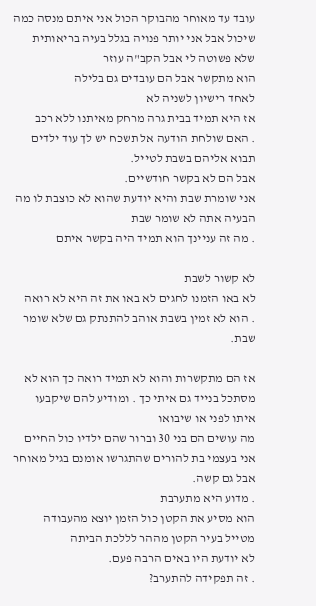עובד עד מאוחר מהבוקר הכול אני איתם מנסה כמה שיכול אבל אני יותר פנויה בגלל בעיה בריאותית שלא פשוטה לי אבל הקב"ה עוזר
הוא מתקשר אבל הם עובדים גם בלילה
לאחד רישיון לשניה לא
אז היא תמיד בבית גרה מרחק מאיתנו ללא רכב
. האם שולחת הודעה אל תשכח יש לך עוד ילדים תבוא אליהם בשבת לטייל.
אבל הם לא בקשר חודשיים.
אני שומרת שבת והיא יודעת שהוא לא כוצבת לו מה הבעיה אתה לא שומר שבת
. מה זה עניינך הוא תמיד היה בקשר איתם

לא קשור לשבת
לא באו הזמנו לחגים לא באו את זה היא לא רואה
. הוא לא זמין בשבת אוהב להתנתק גם שלא שומר שבת.

אז הם מתקשרות והוא לא תמיד רואה כך הוא לא מסתכל בנייד גם איתי כך . ומודיע להם שיקבעו איתו לפני או שיבואו
מה עושים הם בני 30 וברור שהם ילדיו כול החיים
אני בעצמי בת להורים שהתגרשו אומנם בגיל מאוחר אבל גם קשה.
. מדוע היא מתערבת
הוא מסיע את הקטן כול הזמן יוצא מהעבודה
מטייל בעיר הקטן מההר לללכת הביתה
לא יודעת היו באים הרבה פעם.
. זה תפקידה להתערב?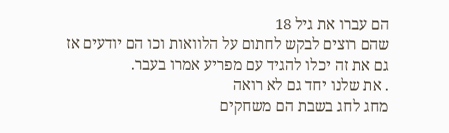הם עברו את גיל 18
שהם רוצים לבקש לחתום על הלוואות וכו הם יודעים אז גם את זה יכלו להגיד עם מפריע אמרו בעבר.
. את שלנו יחד גם לא רואה
מחג לחג בשבת הם משחקים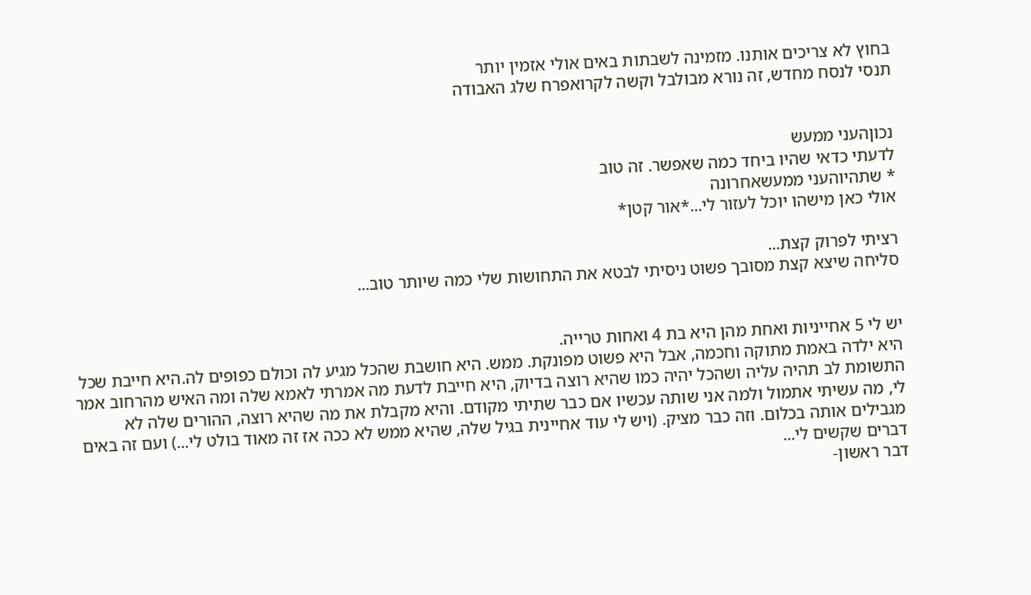בחוץ לא צריכים אותנו. מזמינה לשבתות באים אולי אזמין יותר
תנסי לנסח מחדש, זה נורא מבולבל וקשה לקרואפרח שלג האבודה


נכוןהעני ממעש
לדעתי כדאי שהיו ביחד כמה שאפשר. זה טוב
* שתהיוהעני ממעשאחרונה
אולי כאן מישהו יוכל לעזור לי...*אור קטן*

רציתי לפרוק קצת...
סליחה שיצא קצת מסובך פשוט ניסיתי לבטא את התחושות שלי כמה שיותר טוב...


יש לי 5 אחייניות ואחת מהן היא בת 4 ואחות טרייה.
היא ילדה באמת מתוקה וחכמה, אבל היא פשוט מפונקת. ממש. היא חושבת שהכל מגיע לה וכולם כפופים לה.היא חייבת שכל התשומת לב תהיה עליה ושהכל יהיה כמו שהיא רוצה בדיוק, היא חייבת לדעת מה אמרתי לאמא שלה ומה האיש מהרחוב אמר לי, מה עשיתי אתמול ולמה אני שותה עכשיו אם כבר שתיתי מקודם. והיא מקבלת את מה שהיא רוצה, ההורים שלה לא מגבילים אותה בכלום. וזה כבר מציק. (ויש לי עוד אחיינית בגיל שלה, שהיא ממש לא ככה אז זה מאוד בולט לי...) ועם זה באים דברים שקשים לי...
דבר ראשון-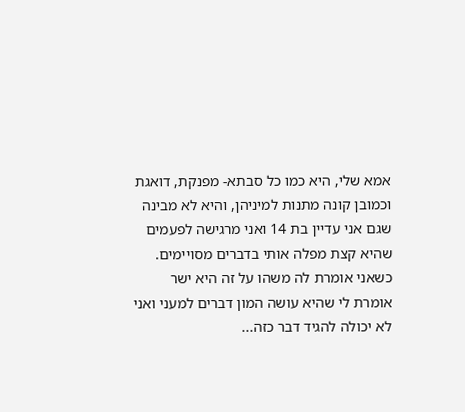אמא שלי, היא כמו כל סבתא- מפנקת, דואגת וכמובן קונה מתנות למיניהן, והיא לא מבינה שגם אני עדיין בת 14 ואני מרגישה לפעמים שהיא קצת מפלה אותי בדברים מסויימים. כשאני אומרת לה משהו על זה היא ישר אומרת לי שהיא עושה המון דברים למעני ואני לא יכולה להגיד דבר כזה...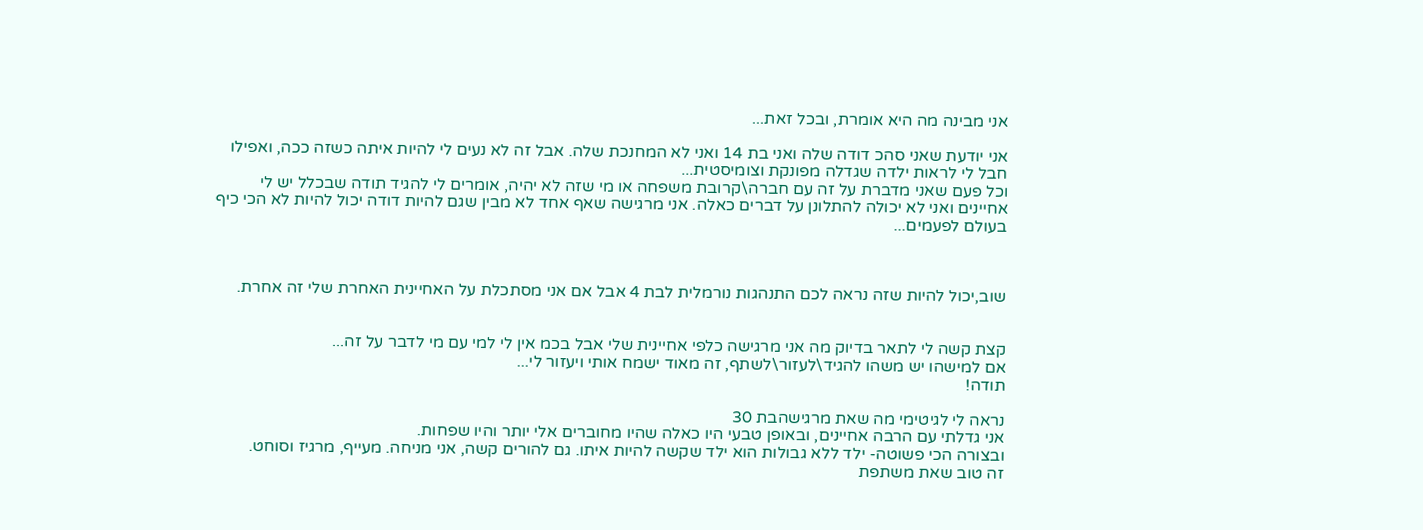אני מבינה מה היא אומרת, ובכל זאת...

אני יודעת שאני סהכ דודה שלה ואני בת 14 ואני לא המחנכת שלה. אבל זה לא נעים לי להיות איתה כשזה ככה, ואפילו חבל לי לראות ילדה שגדלה מפונקת וצומיסטית...
וכל פעם שאני מדברת על זה עם חברה\קרובת משפחה או מי שזה לא יהיה, אומרים לי להגיד תודה שבכלל יש לי אחיינים ואני לא יכולה להתלונן על דברים כאלה. אני מרגישה שאף אחד לא מבין שגם להיות דודה יכול להיות לא הכי כיף בעולם לפעמים...



שוב,יכול להיות שזה נראה לכם התנהגות נורמלית לבת 4 אבל אם אני מסתכלת על האחיינית האחרת שלי זה אחרת.


קצת קשה לי לתאר בדיוק מה אני מרגישה כלפי אחיינית שלי אבל בכמ אין לי למי עם מי לדבר על זה...
אם למישהו יש משהו להגיד\לעזור\לשתף, זה מאוד ישמח אותי ויעזור לי...
תודה!

נראה לי לגיטימי מה שאת מרגישהבת 30
אני גדלתי עם הרבה אחיינים, ובאופן טבעי היו כאלה שהיו מחוברים אלי יותר והיו שפחות.
ובצורה הכי פשוטה- ילד ללא גבולות הוא ילד שקשה להיות איתו. גם להורים קשה, אני מניחה. מעייף, מרגיז וסוחט.
זה טוב שאת משתפת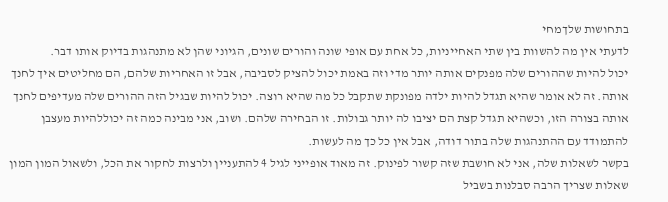בתחושות שלךמחי
לדעתי אין מה להשוות בין שתי האחייניות, כל אחת עם אופי שונה והורים שונים, הגיוני שהן לא מתנהגות בדיוק אותו דבר.
יכול להיות שההורים שלה מפנקים אותה יותר מדי וזה באמת יכול להציק לסביבה, אבל זו האחריות שלהם, הם מחליטים איך לחנך אותה. זה לא אומר שהיא תגדל להיות ילדה מפונקת שתקבל כל מה שהיא רוצה. יכול להיות שבגיל הזה ההורים שלה מעדיפים לחנך אותה בצורה הזו, וכשהיא תגדל קצת הם יציבו לה יותר גבולות. זו הבחירה שלהם. ושוב, אני מבינה כמה זה יכוללהיות מעצבן להתמודד עם ההתנהגות שלה בתור דודה, אבל אין כל כך מה לעשות.
בקשר לשאלות שלה, אני לא חושבת שזה קשור לפינוק. זה מאוד אופייני לגיל 4 להתעניין ולרצות לחקור את הכל, ולשאול המון המון שאלות שצריך הרבה סבלנות בשביל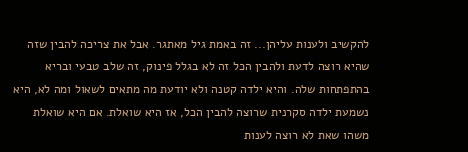להקשיב ולענות עליהן... זה באמת גיל מאתגר. אבל את צריכה להבין שזה שהיא רוצה לדעת ולהבין הכל זה לא בגלל פינוק, זה שלב טבעי ובריא בהתפתחות שלה. והיא ילדה קטנה ולא יודעת מה מתאים לשאול ומה לא, היא נשמעת ילדה סקרנית שרוצה להבין הכל, אז היא שואלת. אם היא שואלת משהו שאת לא רוצה לענות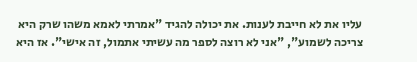עליו את לא חייבת לענות. את יכולה להגיד "אמרתי לאמא משהו שרק היא צריכה לשמוע", "אני לא רוצה לספר מה עשיתי אתמול, זה אישי". אז היא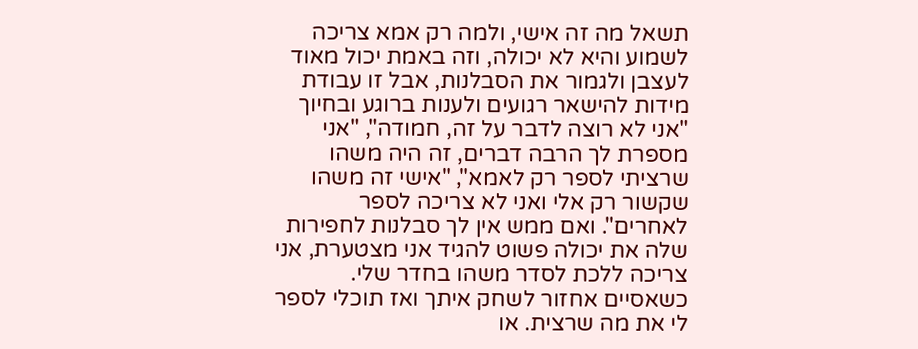תשאל מה זה אישי, ולמה רק אמא צריכה לשמוע והיא לא יכולה, וזה באמת יכול מאוד לעצבן ולגמור את הסבלנות, אבל זו עבודת מידות להישאר רגועים ולענות ברוגע ובחיוך "אני לא רוצה לדבר על זה, חמודה", "אני מספרת לך הרבה דברים, זה היה משהו שרציתי לספר רק לאמא", "אישי זה משהו שקשור רק אלי ואני לא צריכה לספר לאחרים". ואם ממש אין לך סבלנות לחפירות שלה את יכולה פשוט להגיד אני מצטערת, אני צריכה ללכת לסדר משהו בחדר שלי. כשאסיים אחזור לשחק איתך ואז תוכלי לספר לי את מה שרצית. או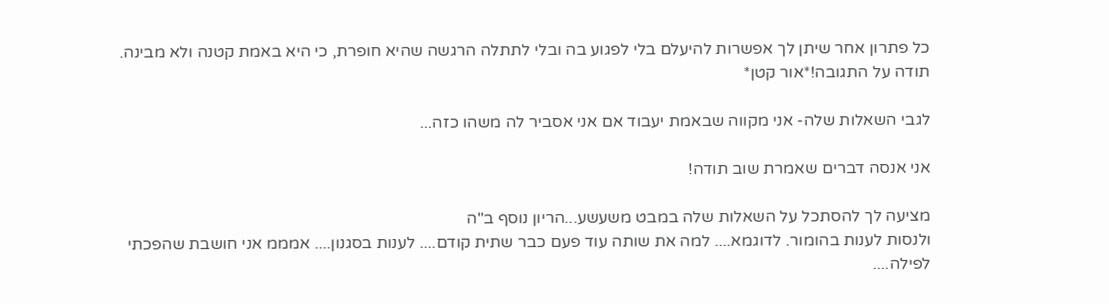כל פתרון אחר שיתן לך אפשרות להיעלם בלי לפגוע בה ובלי לתתלה הרגשה שהיא חופרת, כי היא באמת קטנה ולא מבינה.
תודה על התגובה!*אור קטן*

לגבי השאלות שלה- אני מקווה שבאמת יעבוד אם אני אסביר לה משהו כזה...

אני אנסה דברים שאמרת שוב תודה!

מציעה לך להסתכל על השאלות שלה במבט משעשע...הריון נוסף ב"ה
ולנסות לענות בהומור. לדוגמא.... למה את שותה עוד פעם כבר שתית קודם.... לענות בסגנון.... אמממ אני חושבת שהפכתי לפילה....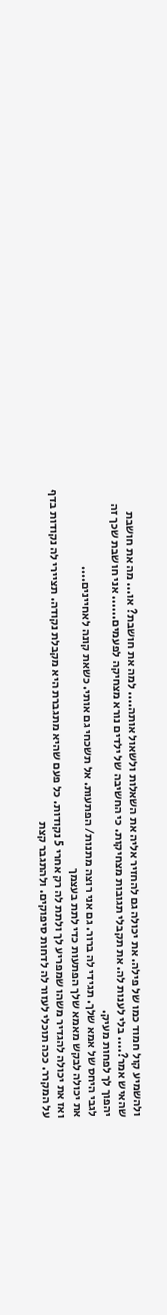ולהשמיע קול חמוד כמו של פילה. את יכולה גם להחזיר אליה את השאלות ולשאול אותה.... למה את חושבת? או... מה את חושבת שהאיש אמר?.... בלי לענות לה. את תקבלי תגובות מצחיקות. כי החשיבה של ילדים נורא מצחיקה לפעמים...... אני חושבת שכך זה יהפוך לך לפחות מעיק.
לגבי היחס של אמא שלך. תגידי לה ברור. גם אני רוצה מתנות/ הפתעות. אל תשכחי גם אותי. כשאת קונה לאחיינים....
את יכולה לבקש מאמא שלך הפתעות כדי לתת בעצמך
ואז את יכולה להגדיר משהו שמפריע לך ולתת לה רק אחרי 5 נקודות. כל פעם שהיא מתגברת היא מקבלת נקודה. תציירי לה נקודות בדף על המקרר. ככה תוכלי לעזור לה לדחות סיפוקים. ולהתגבר קצת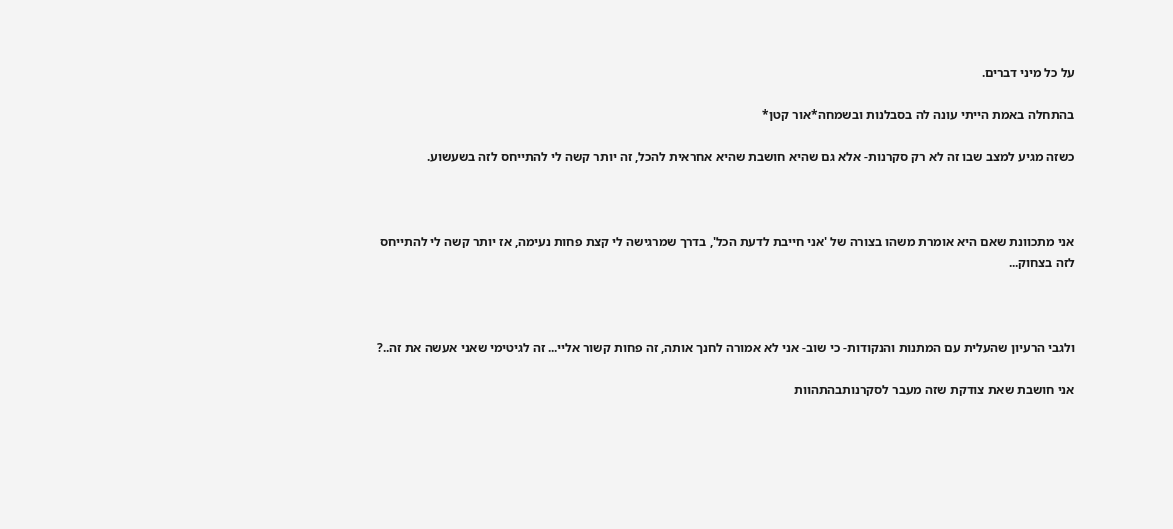על כל מיני דברים.

בהתחלה באמת הייתי עונה לה בסבלנות ובשמחה*אור קטן*

כשזה מגיע למצב שבו זה לא רק סקרנות- אלא גם שהיא חושבת שהיא אחראית להכל, זה יותר קשה לי להתייחס לזה בשעשוע.



אני מתכוונת שאם היא אומרת משהו בצורה של 'אני חייבת לדעת הכל', בדרך שמרגישה לי קצת פחות נעימה, אז יותר קשה לי להתייחס לזה בצחוק...



ולגבי הרעיון שהעלית עם המתנות והנקודות- כי שוב- אני לא אמורה לחנך אותה, זה פחות קשור אליי... זה לגיטימי שאני אעשה את זה..?

אני חושבת שאת צודקת שזה מעבר לסקרנותבהתהוות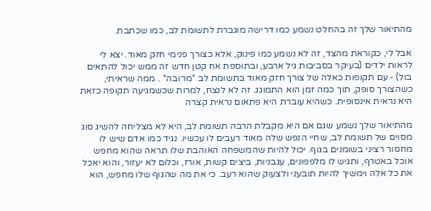מהתיאור שלך זה בהחלט נשמע כמו דרישה מוגברת לתשומת לב, כמו שכתבת.

אבל לי, כקוראת מהצד, זה לא נשמע כמו פינוק, אלא כצורך פנימי חזק מאוד. יצא לי לראות ילדים (בעיקר בסביבות גיל ארבע, ובתוספת אח קטן חדש זה ממש יכול להתאים בול) - עם תקופות כאלה של צורך חזק מאוד בתשומת לב *מרובה* . ממה שראיתי, כשהצורך סופק, תוך כמה זמן הוא התמוגג. זה לא לנצח, למרות שכשמגיעה תקופה כזאת היא נראית אינסופית. כשהיא עוברת היא פתאום נראית קצרה

מהתיאור שלך נשמע שגם אם היא מקבלת הרבה תשומת לב, היא לא מצליחה להשיג סוג מסוים של תשומת לב, שחיי הנפש שלה מאוד רעבים לו עכשיו. נגיד כמו אדם שיש לו מחסור רציני בשומנים בגוף. יכול להיות שהמשפחה האוהבת שלו תראה שהוא מחפש אוכל באטרף, ותגיש לו מלפפונים, עגבניות, ביצים קשות, אורז, וכלום לא יעזור, והוא יאכל את כל אלה וימשיך להיות תובעני ולצעוק שהוא רעב. כי את מה שהגוף שלו מחפש, הוא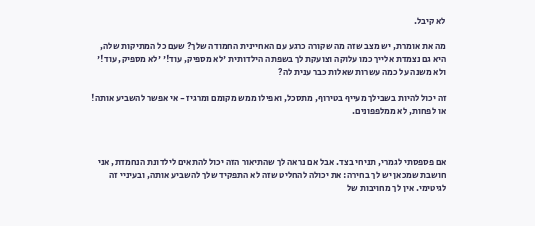לא קיבל.

מה את אומרת, יש מצב שזה מה שקורה כרגע עם האחיינית החמודה שלך? שעם כל המתיקות שלה, היא גם נצמדת אלייך כמו עלוקה וצועקת לך בשפתה הילדותית 'לא מספיק, עוד!' 'לא מספיק, עוד!' ולא משנה על כמה עשרות שאלות כבר ענית לה?

זה יכול להיות בשבילך מעייף בטירוף, מתסכל, ואפילו ממש מקומם ומרגיז - אי אפשר להשביע אותה! או לפחות, לא ממלפפונים.



אם פספסתי לגמרי, תניחי בצד. אבל אם נראה לך שהתיאור הזה יכול להתאים לילדונת הנחמדת, אני חושבת שמכאן יש לך בחירה: את יכולה להחליט שזה לא התפקיד שלך להשביע אותה, ובעיניי זה לגיטימי. אין לך מחויבות של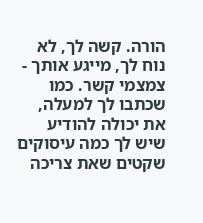הורה. קשה לך, לא נוח לך, מייגע אותך - צמצמי קשר. כמו שכתבו לך למעלה, את יכולה להודיע שיש לך כמה עיסוקים שקטים שאת צריכה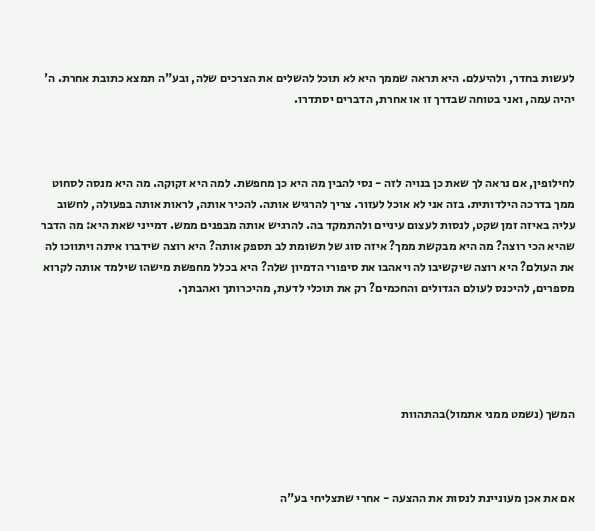לעשות בחדר, ולהיעלם. היא תראה שממך היא לא תוכל להשלים את הצרכים שלה, ובע"ה תמצא כתובת אחרת. ה' יהיה עמה, ואני בטוחה שבדרך זו או אחרת, הדברים יסתדרו.



לחילופין, אם נראה לך שאת כן בנויה לזה - נסי להבין מה היא כן מחפשת. למה היא זקוקה. מה היא מנסה לסחוט ממך בדרכה הילדותית. בזה אני לא אוכל לעזור. צריך להרגיש אותה. להכיר אותה, לראות אותה בפעולה, לחשוב עליה באיזה זמן שקט, לנסות לעצום עיניים ולהתמקד בה. להרגיש אותה מבפנים ממש. דמייני שאת היא: מה הדבר שהיא הכי רוצה? מה היא מבקשת ממך? איזה סוג של תשומת לב תספק אותה? היא רוצה שידברו איתה ויתווכו לה את העולם? היא רוצה שיקשיבו לה ויאהבו את סיפורי הדמיון שלה? היא בכלל מחפשת מישהו שילמד אותה לקרוא מספרים, להיכנס לעולם הגדולים והחכמים? רק את תוכלי לדעת, מהיכרותך ואהבתך.





המשך (נשמט ממני אתמול)בהתהוות



אם את אכן מעוניינת לנסות את ההצעה - אחרי שתצליחי בע"ה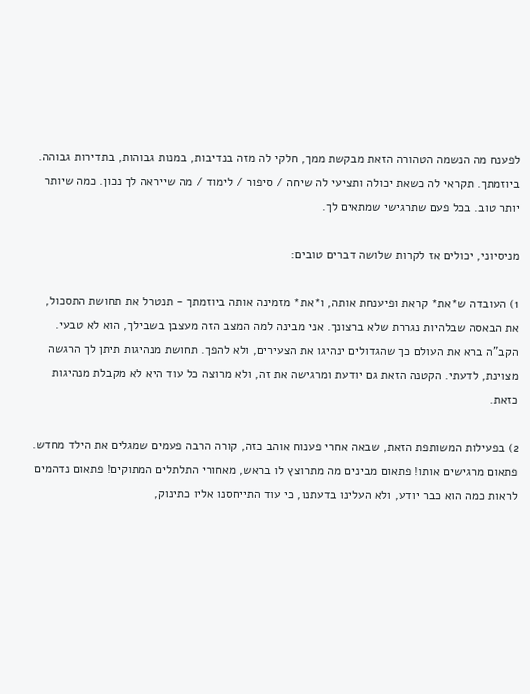לפענח מה הנשמה הטהורה הזאת מבקשת ממך, חלקי לה מזה בנדיבות, במנות גבוהות, בתדירות גבוהה. ביוזמתך. תקראי לה כשאת יכולה ותציעי לה שיחה / סיפור / לימוד / מה שייראה לך נכון. כמה שיותר יותר טוב. בכל פעם שתרגישי שמתאים לך.

מניסיוני, יכולים אז לקרות שלושה דברים טובים:

1) העובדה ש*את* קראת ופיענחת אותה, ו*את* מזמינה אותה ביוזמתך - תנטרל את תחושת התסכול, את הבאסה שבלהיות נגררת שלא ברצונך. אני מבינה למה המצב הזה מעצבן בשבילך, הוא לא טבעי. הקב"ה ברא את העולם כך שהגדולים ינהיגו את הצעירים, ולא להפך. תחושת מנהיגות תיתן לך הרגשה מצוינת, לדעתי. הקטנה הזאת גם יודעת ומרגישה את זה, ולא מרוצה כל עוד היא לא מקבלת מנהיגות כזאת.

2) בפעילות המשותפת הזאת, שבאה אחרי פענוח אוהב כזה, קורה הרבה פעמים שמגלים את הילד מחדש. פתאום מרגישים אותו! פתאום מבינים מה מתרוצץ לו בראש, מאחורי התלתלים המתוקים! פתאום נדהמים לראות כמה הוא כבר יודע, ולא העלינו בדעתנו, כי עוד התייחסנו אליו כתינוק,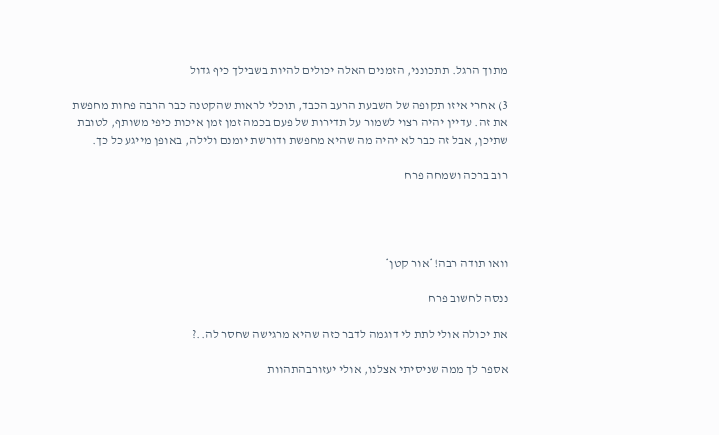מתוך הרגל. תתכונני, הזמנים האלה יכולים להיות בשבילך כיף גדול

3) אחרי איזו תקופה של השבעת הרעב הכבד, תוכלי לראות שהקטנה כבר הרבה פחות מחפשת את זה. עדיין יהיה רצוי לשמור על תדירות של פעם בכמה זמן זמן איכות כיפי משותף, לטובת שתיכן, אבל זה כבר לא יהיה מה שהיא מחפשת ודורשת יומנם ולילה, באופן מייגע כל כך.

רוב ברכה ושמחה פרח




וואו תודה רבה!*אור קטן*

ננסה לחשוב פרח

את יכולה אולי לתת לי דוגמה לדבר כזה שהיא מרגישה שחסר לה..?

אספר לך ממה שניסיתי אצלנו, אולי יעזורבהתהוות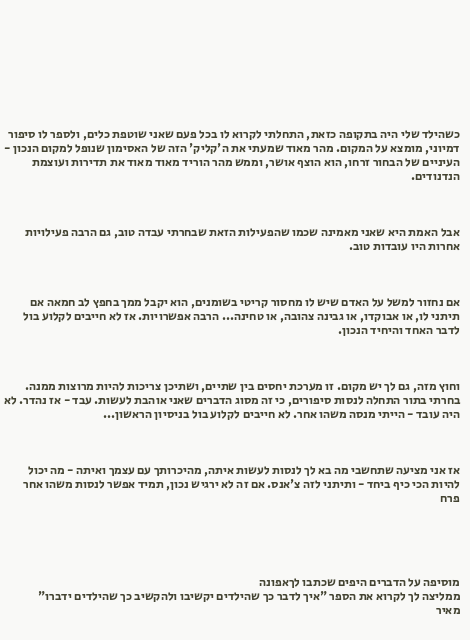כשהילד שלי היה בתקופה כזאת, התחלתי לקרוא לו בכל פעם שאני שוטפת כלים, ולספר לו סיפור דמיוני, מומצא על המקום. מהר מאוד שמעתי את ה'קליק' הזה של האסימון שנופל למקום הנכון - העיניים של הבחור זרחו, הוא הוצף אושר, וממש מהר הוריד מאוד מאוד את תדירות ועוצמת הנדנודים.



אבל האמת היא שאני מאמינה שכמו שהפעילות הזאת שבחרתי עבדה טוב, גם הרבה פעילויות אחרות היו עובדות טוב.



אם נחזור למשל על האדם שיש לו מחסור קריטי בשומנים, הוא יקבל ממך בחפץ לב חמאה אם תיתני לו, או אבוקדו, או גבינה צהובה, או טחינה... הרבה אפשרויות. אז לא חייבים לקלוע בול לדבר האחד והיחיד הנכון.



וחוץ מזה, גם לך יש מקום. זו מערכת יחסים בין שתיים, ושתיכן צריכות להיות מרוצות ממנה. בחרתי בתור התחלה לנסות סיפורים, כי זה מסוג הדברים שאני אוהבת לעשות. עבד - אז נהדר. לא היה עובד - הייתי מנסה משהו אחר. לא חייבים לקלוע בול בניסיון הראשון...



אז אני מציעה שתחשבי מה בא לך לנסות לעשות איתה, מהיכרותך עם עצמך ואיתה - מה יכול להיות הכי כיף ביחד - ותיתני לזה צ'אנס. אם זה לא ירגיש נכון, תמיד אפשר לנסות משהו אחר פרח





מוסיפה על הדברים היפים שכתבו לךאפונה
ממליצה לך לקרוא את הספר "איך לדבר כך שהילדים יקשיבו ולהקשיב כך שהילדים ידברו"
מאיר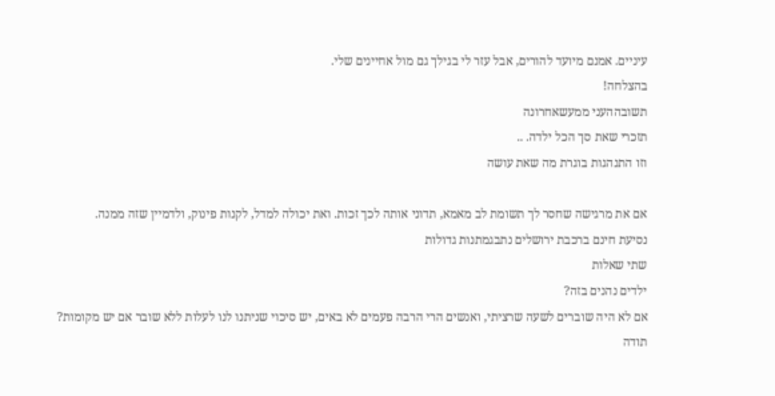עיניים. אמנם מיועד להורים, אבל עזר לי בגילך גם מול אחיינים שלי.
בהצלחה!
תשובההעני ממעשאחרונה
תזכרי שאת סך הכל ילדה. ..
וזו התנהגות בוגרת מה שאת עושה

אם את מרגישה שחסר לך תשומת לב מאמא, תדוני אותה לכך זכות. ואת יכולה למדל, לקנות פינוק, ולדמיין שזה ממנה.
נסיעת חינם ברכבת ירושלים נתבגמתנות גדולות
שתי שאלות
ילדים נהנים בזה?
אם לא היה שוברים לשעה שרציתי, ואנשים הרי הרבה פעמים לא באים, יש סיכוי שניתנו לנו לעלות ללא שובר אם יש מקומות?
תודה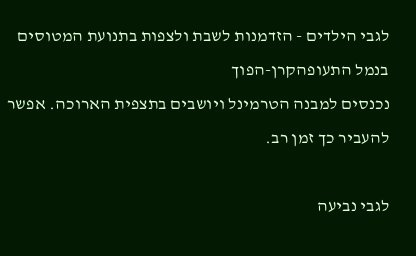לגבי הילדים - הזדמנות לשבת ולצפות בתנועת המטוסים בנמל התעופהקרן-הפוך
נכנסים למבנה הטרמינל ויושבים בתצפית הארוכה. אפשר להעביר כך זמן רב.

לגבי נביעה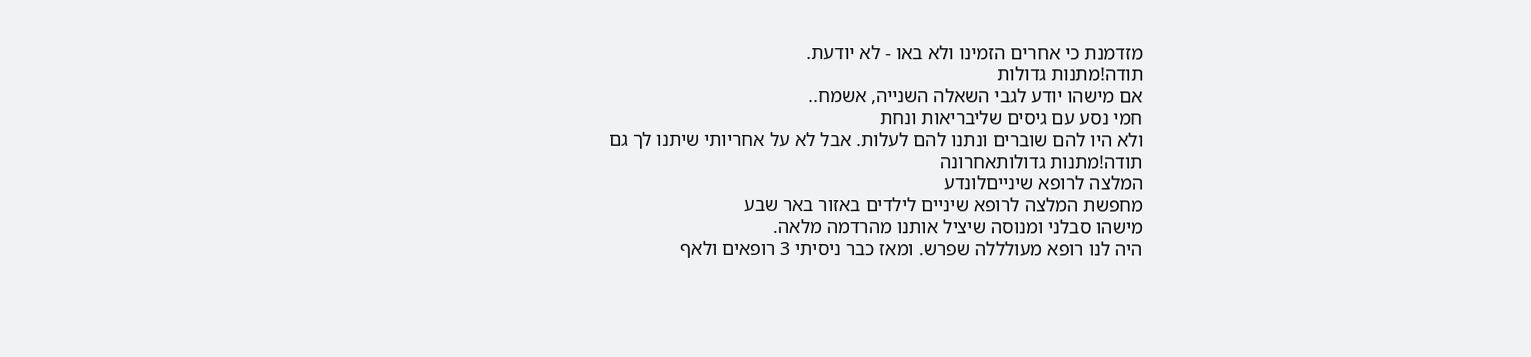מזדמנת כי אחרים הזמינו ולא באו - לא יודעת.
תודה!מתנות גדולות
אם מישהו יודע לגבי השאלה השנייה, אשמח..
חמי נסע עם גיסים שליבריאות ונחת
ולא היו להם שוברים ונתנו להם לעלות. אבל לא על אחריותי שיתנו לך גם
תודה!מתנות גדולותאחרונה
המלצה לרופא שינייםלונדע
מחפשת המלצה לרופא שיניים לילדים באזור באר שבע
מישהו סבלני ומנוסה שיציל אותנו מהרדמה מלאה.
היה לנו רופא מעולללה שפרש. ומאז כבר ניסיתי 3 רופאים ולאף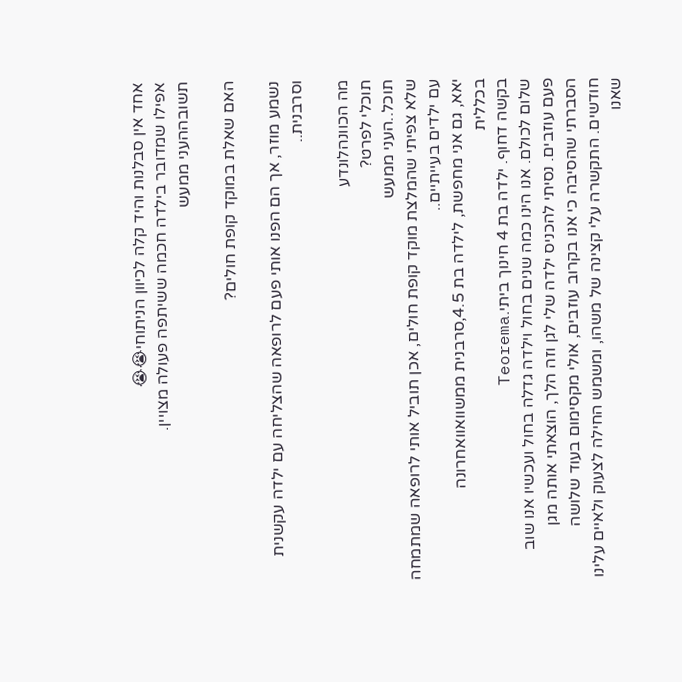אחד אין סבלנות והיד קלה לכיוון הניתוחי😭😭
אפילו שמדובר בילדה חכמה ששיתפה פעולה מצויין.
תשובההעני ממעש

האם שאלת במוקד קופת חולים?

נשמע מוזר, אך הם הפנו אותי פעם לרופאה שהצליחה עם ילדה עקשנית וסרבנית..

מה הכוונהלונדע
תוכלי לפרט?
תוכל..העני ממעש
שלא צפיתי שהמלצת מוקד קופת חולים, אכן תוביל אותי לרופאה שמתמחה עם ילדים בעייתיים..
יאא, גם אני מחפשת, לילדה בת 4.5,סרבנית ממשוואוואחרונה
בכללית
בקשה דחוף. ילדה בת 4 חינוך ביתי.Teorema
שלום לכולם. אנו הינו כמה שנים בחול וילדה גדלה בחול ועכשיו אנו שוב פעם עוזבים. נסיתי להכניס ילדה שלי לגן וזה הלך, הוצאתי אותה מגן הסברתי שהסיבה כי אנו בקרוב עוזבים, אולי מקסימום בעוד שלושה חודשים. התקשרה עלי קצינה של משהו, ומשמש החילה לצעוק ולאיים עלינו שאנו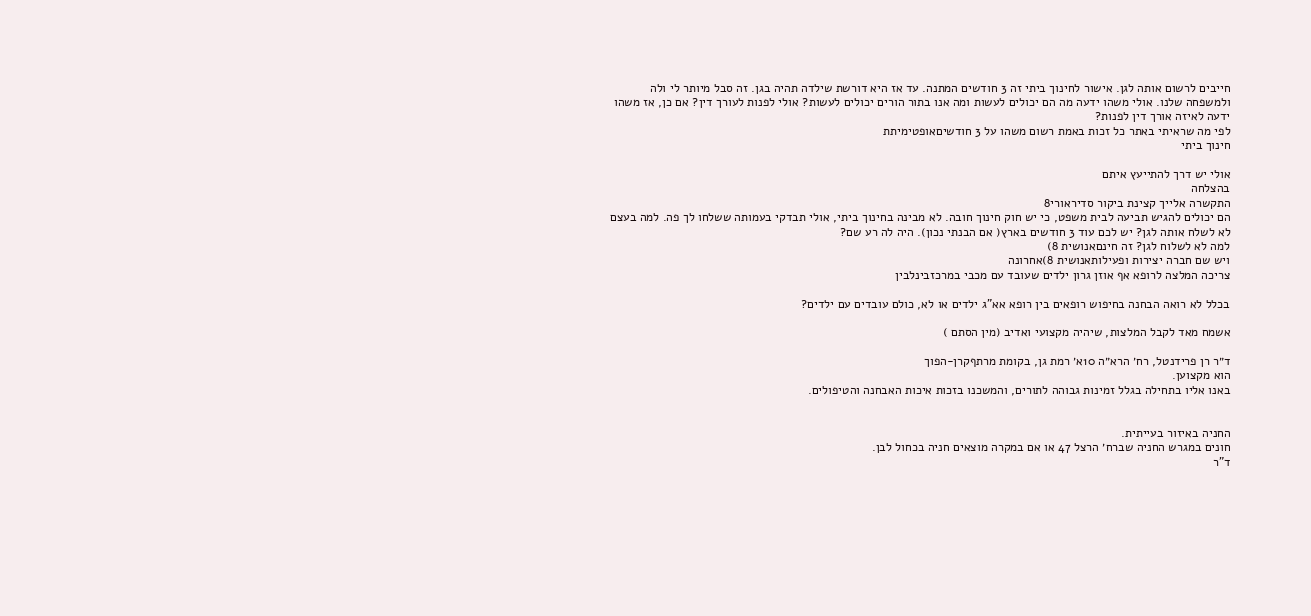חייבים לרשום אותה לגן. אישור לחינוך ביתי זה 3 חודשים המתנה. עד אז היא דורשת שילדה תהיה בגן. זה סבל מיותר לי ולה ולמשפחה שלנו. אולי משהו ידעה מה הם יכולים לעשות ומה אנו בתור הורים יכולים לעשות? אולי לפנות לעורך דין? אם כן, אז משהו ידעה לאיזה אורך דין לפנות?
לפי מה שראיתי באתר כל זכות באמת רשום משהו על 3 חודשיםאופטימיתת
חינוך ביתי

אולי יש דרך להתייעץ איתם
בהצלחה
התקשרה אלייך קצינת ביקור סדיראורי8
הם יכולים להגיש תביעה לבית משפט, כי יש חוק חינוך חובה. לא מבינה בחינוך ביתי, אולי תבדקי בעמותה ששלחו לך פה. למה בעצם לא לשלח אותה לגן? יש לכם עוד 3 חודשים בארץ( אם הבנתי נכון). היה לה רע שם?
למה לא לשלוח לגן? זה חינםאנושית 8)
ויש שם חברה יצירות ופעילותאנושית 8)אחרונה
צריכה המלצה לרופא אף אוזן גרון ילדים שעובד עם מכבי במרכזבינלבין

בכלל לא רואה הבחנה בחיפוש רופאים בין רופא אא"ג ילדים או לא, כולם עובדים עם ילדים?

אשמח מאד לקבל המלצות, שיהיה מקצועי ואדיב (מין הסתם )

ד״ר רן פרידנטל, רח׳ הרא״ה 10א׳ רמת גן, בקומת מרתףקרן-הפוך
הוא מקצוען.
באנו אליו בתחילה בגלל זמינות גבוהה לתורים, והמשכנו בזכות איכות האבחנה והטיפולים.


החניה באיזור בעייתית.
חונים במגרש החניה שברח׳ הרצל 47 או אם במקרה מוצאים חניה בכחול לבן.
ד"ר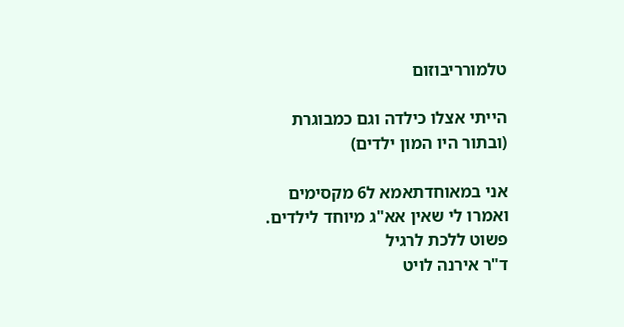טלמורריבוזום

הייתי אצלו כילדה וגם כמבוגרת (ובתור היו המון ילדים)

אני במאוחדתאמא ל6 מקסימים
ואמרו לי שאין אא"ג מיוחד לילדים. פשוט ללכת לרגיל
ד"ר אירנה לויט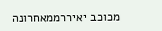מכוכב יאיררממאחרונה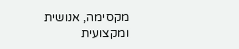מקסימה, אנושית ומקצועית